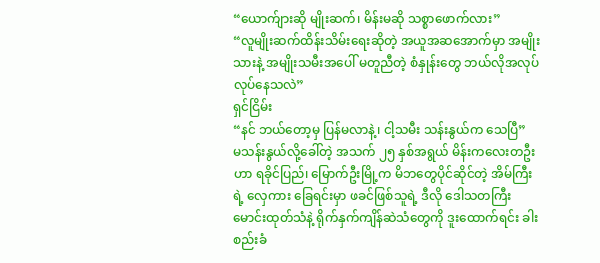“ယောက်ျားဆို မျိုးဆက်၊ မိန်းမဆို သစ္စာဖောက်လား”
“လူမျိုးဆက်ထိန်းသိမ်းရေးဆိုတဲ့ အယူအဆအောက်မှာ အမျိုးသားနဲ့ အမျိုးသမီးအပေါ် မတူညီတဲ့ စံနှုန်းတွေ ဘယ်လိုအလုပ်လုပ်နေသလဲ”
ရှင်ငြိမ်း
“နင် ဘယ်တော့မှ ပြန်မလာနဲ့၊ ငါ့သမီး သန်းနွယ်က သေပြီ”
မသန်းနွယ်လို့ခေါ်တဲ့ အသက် ၂၅ နှစ်အရွယ် မိန်းကလေးတဦးဟာ ရခိုင်ပြည်၊ မြောက်ဦးမြို့က မိဘတွေပိုင်ဆိုင်တဲ့ အိမ်ကြီးရဲ့ လှေကား ခြေရင်းမှာ ဖခင်ဖြစ်သူရဲ့ ဒီလို ဒေါသတကြီး မောင်းထုတ်သံနဲ့ ရိုက်နှက်ကျိန်ဆဲသံတွေကို ဒူးထောက်ရင်း ခါးစည်းခံ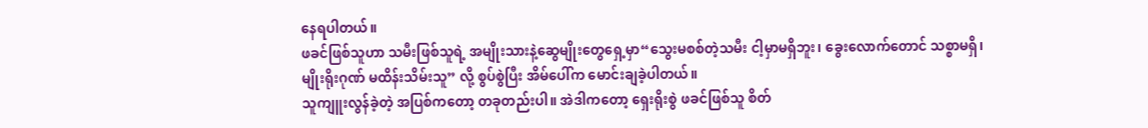နေရပါတယ်။
ဖခင်ဖြစ်သူဟာ သမီးဖြစ်သူရဲ့ အမျိုးသားနဲ့ဆွေမျိုးတွေရှေ့မှာ“သွေးမစစ်တဲ့သမီး ငါ့မှာမရှိဘူး၊ ခွေးလောက်တောင် သစ္စာမရှိ၊ မျိုးရိုးဂုဏ် မထိန်းသိမ်းသူ” လို့ စွပ်စွဲပြီး အိမ်ပေါ်က မောင်းချခဲ့ပါတယ်။
သူကျူးလွန်ခဲ့တဲ့ အပြစ်ကတော့ တခုတည်းပါ။ အဲဒါကတော့ ရှေးရိုးစွဲ ဖခင်ဖြစ်သူ စိတ်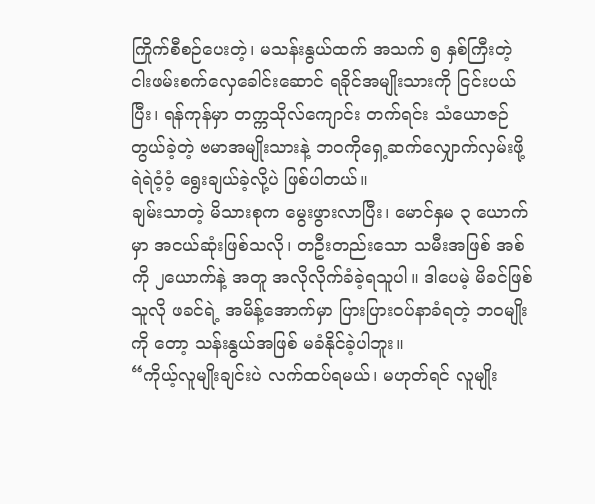ကြိုက်စီစဉ်ပေးတဲ့၊ မသန်းနွယ်ထက် အသက် ၅ နှစ်ကြီးတဲ့ ငါးဖမ်းစက်လှေခေါင်းဆောင် ရခိုင်အမျိုးသားကို ငြင်းပယ်ပြီး၊ ရန်ကုန်မှာ တက္ကသိုလ်ကျောင်း တက်ရင်း သံယောဇဉ်တွယ်ခဲ့တဲ့ ဗမာအမျိုးသားနဲ့ ဘဝကိုရှေ့ဆက်လျှောက်လှမ်းဖို့ ရဲရဲဝံ့ဝံ့ ရွေးချယ်ခဲ့လို့ပဲ ဖြစ်ပါတယ်။
ချမ်းသာတဲ့ မိသားစုက မွေးဖွားလာပြီး၊ မောင်နှမ ၃ ယောက်မှာ အငယ်ဆုံးဖြစ်သလို၊ တဦးတည်းသော သမီးအဖြစ် အစ်ကို ၂ယောက်နဲ့ အတူ အလိုလိုက်ခံခဲ့ရသူပါ။ ဒါပေမဲ့ မိခင်ဖြစ်သူလို ဖခင်ရဲ့ အမိန့်အောက်မှာ ပြားပြားဝပ်နာခံရတဲ့ ဘဝမျိုးကို တော့ သန်းနွယ်အဖြစ် မခံနိုင်ခဲ့ပါဘူး။
“ကိုယ့်လူမျိုးချင်းပဲ လက်ထပ်ရမယ်၊ မဟုတ်ရင် လူမျိုး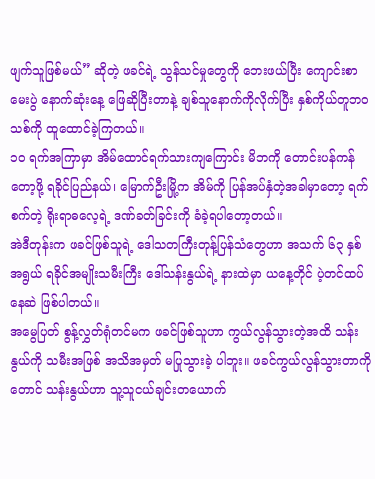ဖျက်သူဖြစ်မယ်” ဆိုတဲ့ ဖခင်ရဲ့ သွန်သင်မှုတွေကို ဘေးဖယ်ပြီး ကျောင်းစာမေးပွဲ နောက်ဆုံးနေ့ ဖြေဆိုပြီးတာနဲ့ ချစ်သူနောက်ကိုလိုက်ပြီး နှစ်ကိုယ်တူဘဝသစ်ကို ထူထောင်ခဲ့ကြတယ်။
၁၀ ရက်အကြာမှာ အိမ်ထောင်ရက်သားကျကြောင်း မိဘကို တောင်းပန်ကန်တော့ဖို့ ရခိုင်ပြည်နယ်၊ မြောက်ဦးမြို့က အိမ်ကို ပြန်အပ်နှံတဲ့အခါမှာတော့ ရက်စက်တဲ့ ရိုးရာဓလေ့ရဲ့ ဒဏ်ခတ်ခြင်းကို ခံခဲ့ရပါတော့တယ်။
အဲဒီတုန်းက ဖခင်ဖြစ်သူရဲ့ ဒေါသတကြီးတုန့်ပြန်သံတွေဟာ အသက် ၆၃ နှစ် အရွယ် ရခိုင်အမျိုးသမီးကြီး ဒေါ်သန်းနွယ်ရဲ့ နားထဲမှာ ယနေ့တိုင် ပဲ့တင်ထပ်နေဆဲ ဖြစ်ပါတယ်။
အမွေပြတ် စွန့်လွှတ်ရုံတင်မက ဖခင်ဖြစ်သူဟာ ကွယ်လွန်သွားတဲ့အထိ သန်းနွယ်ကို သမီးအဖြစ် အသိအမှတ် မပြုသွားခဲ့ ပါဘူး။ ဖခင်ကွယ်လွန်သွားတာကိုတောင် သန်းနွယ်ဟာ သူ့သူငယ်ချင်းတယောက်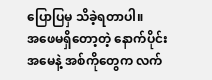ပြောပြမှ သိခဲ့ရတာပါ။
အဖေမရှိတော့တဲ့ နောက်ပိုင်း အမေနဲ့ အစ်ကိုတွေက လက်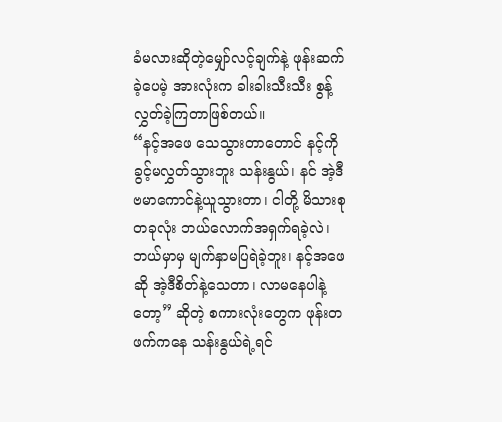ခံမလားဆိုတဲ့မျှော်လင့်ချက်နဲ့ ဖုန်းဆက်ခဲ့ပေမဲ့ အားလုံးက ခါးခါးသီးသီး စွန့်လွှတ်ခဲ့ကြတာဖြစ်တယ်။
“နင့်အဖေ သေသွားတာတောင် နင့်ကို ခွင့်မလွှတ်သွားဘူး သန်းနွယ်၊ နင် အဲ့ဒီဗမာကောင်နဲ့ယူသွားတာ၊ ငါတို့ မိသားစု တခုလုံး ဘယ်လောက်အရှက်ရခဲ့လဲ၊ ဘယ်မှာမှ မျက်နှာမပြရဲခဲ့ဘူး၊ နင့်အဖေဆို အဲ့ဒီစိတ်နဲ့သေတာ၊ လာမနေပါနဲ့တော့” ဆိုတဲ့ စကားလုံးတွေက ဖုန်းတဖက်ကနေ သန်းနွယ်ရဲ့ရင်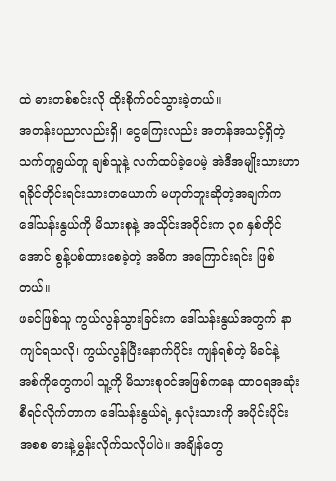ထဲ ဓားတစ်စင်းလို ထိုးစိုက်ဝင်သွားခဲ့တယ်။
အတန်းပညာလည်းရှိ၊ ငွေကြေးလည်း အတန်အသင့်ရှိတဲ့ သက်တူရွယ်တူ ချစ်သူနဲ့ လက်ထပ်ခဲ့ပေမဲ့ အဲဒီအမျိုးသားဟာ ရခိုင်တိုင်းရင်းသားတယောက် မဟုတ်ဘူးဆိုတဲ့အချက်က ဒေါ်သန်းနွယ်ကို မိသားစုနဲ့ အသိုင်းအဝိုင်းက ၃၈ နှစ်တိုင်အောင် စွန့်ပစ်ထားစေခဲ့တဲ့ အဓိက အကြောင်းရင်း ဖြစ်တယ်။
ဖခင်ဖြစ်သူ ကွယ်လွန်သွားခြင်းက ဒေါ်သန်းနွယ်အတွက် နာကျင်ရသလို၊ ကွယ်လွန်ပြီးနောက်ပိုင်း ကျန်ရစ်တဲ့ မိခင်နဲ့ အစ်ကိုတွေကပါ သူ့ကို မိသားစုဝင်အဖြစ်ကနေ ထာဝရအဆုံးစီရင်လိုက်တာက ဒေါ်သန်းနွယ်ရဲ့ နှလုံးသားကို အပိုင်းပိုင်းအစစ ဓားနဲ့မွှန်းလိုက်သလိုပါပဲ။ အချိန်တွေ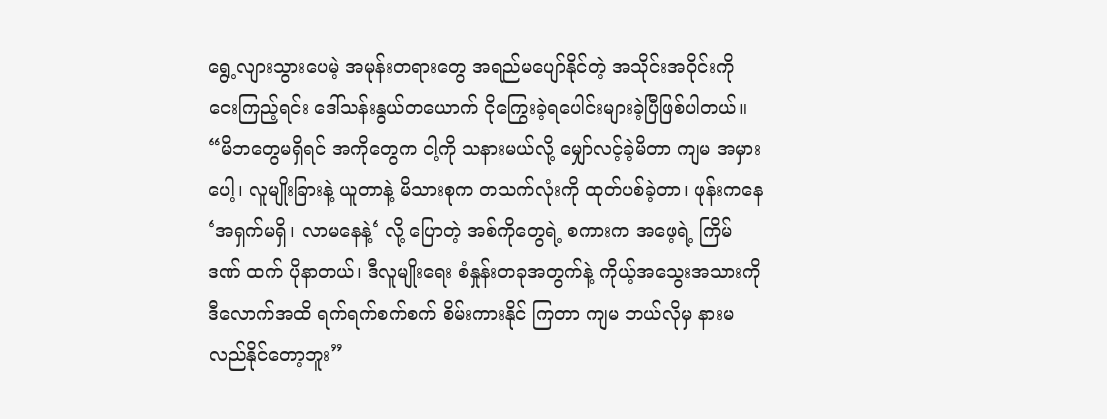ရွေ့လျားသွားပေမဲ့ အမုန်းတရားတွေ အရည်မပျော်နိုင်တဲ့ အသိုင်းအဝိုင်းကို ငေးကြည့်ရင်း ဒေါ်သန်းနွယ်တယောက် ငိုကြွေးခဲ့ရပေါင်းများခဲ့ပြီဖြစ်ပါတယ်။
“မိဘတွေမရှိရင် အကိုတွေက ငါ့ကို သနားမယ်လို့ မျှော်လင့်ခဲ့မိတာ ကျမ အမှားပေါ့၊ လူမျိုးခြားနဲ့ ယူတာနဲ့ မိသားစုက တသက်လုံးကို ထုတ်ပစ်ခဲ့တာ၊ ဖုန်းကနေ ‘အရှက်မရှိ၊ လာမနေနဲ့‘ လို့ ပြောတဲ့ အစ်ကိုတွေရဲ့ စကားက အဖေ့ရဲ့ ကြိမ်ဒဏ် ထက် ပိုနာတယ်၊ ဒီလူမျိုးရေး စံနှုန်းတခုအတွက်နဲ့ ကိုယ့်အသွေးအသားကို ဒီလောက်အထိ ရက်ရက်စက်စက် စိမ်းကားနိုင် ကြတာ ကျမ ဘယ်လိုမှ နားမလည်နိုင်တော့ဘူး”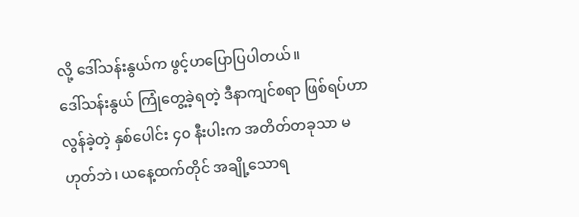လို့ ဒေါ်သန်းနွယ်က ဖွင့်ဟပြောပြပါတယ်။
ဒေါ်သန်းနွယ် ကြုံတွေ့ခဲ့ရတဲ့ ဒီနာကျင်စရာ ဖြစ်ရပ်ဟာ လွန်ခဲ့တဲ့ နှစ်ပေါင်း ၄၀ နီးပါးက အတိတ်တခုသာ မဟုတ်ဘဲ၊ ယနေ့ထက်တိုင် အချို့သောရ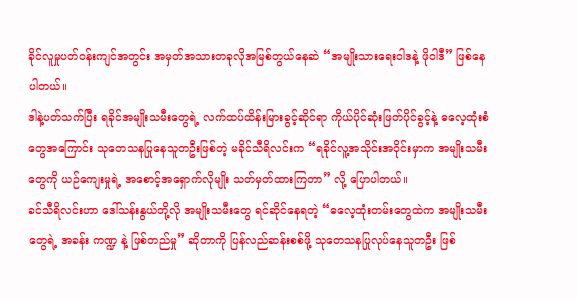ခိုင်လူမှုပတ်ဝန်းကျင်အတွင်း အမှတ်အသားတခုလိုအမြစ်တွယ်နေဆဲ “အမျိုးသားရေးဝါဒနဲ့ ဖိုဝါဒီ” ဖြစ်နေပါတယ်။
ဒါနဲ့ပတ်သက်ပြီး ရခိုင်အမျိုးသမီးတွေရဲ့ လက်ထပ်ထိန်းမြားခွင့်ဆိုင်ရာ ကိုယ်ပိုင်ဆုံးဖြတ်ပိုင်ခွင့်နဲ့ ဓလေ့ထုံးစံတွေအကြောင်း သုတေသနပြုနေသူတဦးဖြစ်တဲ့ မခိုင်သီရိလင်းက “ရခိုင်လူ့အသိုင်းအဝိုင်းမှာက အမျိုးသမီးတွေကို ယဉ်ကျေးမှုရဲ့ အစောင့်အရှောက်လိုမျိုး သတ်မှတ်ထားကြတာ” လို့ ပြောပါတယ်။
ခင်သီရိလင်းဟာ ဒေါ်သန်းနွယ်တို့လို အမျိုးသမီးတွေ ရင်ဆိုင်နေရတဲ့ “ဓလေ့ထုံးတမ်းတွေထဲက အမျိုးသမီးတွေရဲ့ အခန်း ကဏ္ဍ နဲ့ ဖြစ်တည်မှု” ဆိုတာကို ပြန်လည်ဆန်းစစ်ဖို့ သုတေသနပြုလုပ်နေသူတဦး ဖြစ်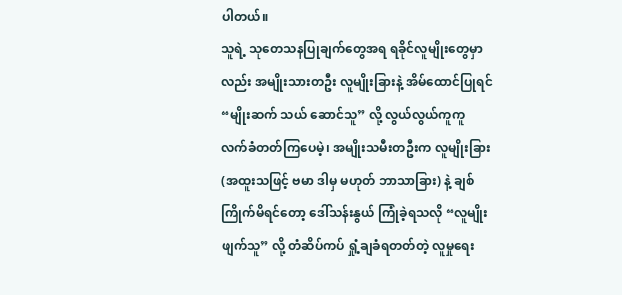ပါတယ်။
သူရဲ့ သုတေသနပြုချက်တွေအရ ရခိုင်လူမျိုးတွေမှာလည်း အမျိုးသားတဦး လူမျိုးခြားနဲ့ အိမ်ထောင်ပြုရင် “မျိုးဆက် သယ် ဆောင်သူ” လို့ လွယ်လွယ်ကူကူ လက်ခံတတ်ကြပေမဲ့၊ အမျိုးသမီးတဦးက လူမျိုးခြား (အထူးသဖြင့် ဗမာ ဒါမှ မဟုတ် ဘာသာခြား) နဲ့ ချစ်ကြိုက်မိရင်တော့ ဒေါ်သန်းနွယ် ကြုံခဲ့ရသလို “လူမျိုးဖျက်သူ” လို့ တံဆိပ်ကပ် ရှုံ့ချခံရတတ်တဲ့ လူမှုရေး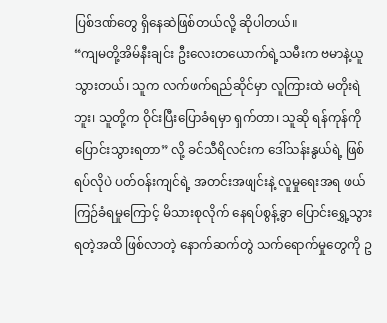ပြစ်ဒဏ်တွေ ရှိနေဆဲဖြစ်တယ်လို့ ဆိုပါတယ်။
“ကျမတို့အိမ်နီးချင်း ဦးလေးတယောက်ရဲ့သမီးက ဗမာနဲ့ယူသွားတယ်၊ သူက လက်ဖက်ရည်ဆိုင်မှာ လူကြားထဲ မတိုးရဲဘူး၊ သူတို့က ဝိုင်းပြီးပြောခံရမှာ ရှက်တာ၊ သူဆို ရန်ကုန်ကို ပြောင်းသွားရတာ” လို့ ခင်သီရိလင်းက ဒေါ်သန်းနွယ်ရဲ့ ဖြစ်ရပ်လိုပဲ ပတ်ဝန်းကျင်ရဲ့ အတင်းအဖျင်းနဲ့ လူမှုရေးအရ ဖယ်ကြဉ်ခံရမှုကြောင့် မိသားစုလိုက် နေရပ်စွန့်ခွာ ပြောင်းရွှေ့သွားရတဲ့အထိ ဖြစ်လာတဲ့ နောက်ဆက်တွဲ သက်ရောက်မှုတွေကို ဥ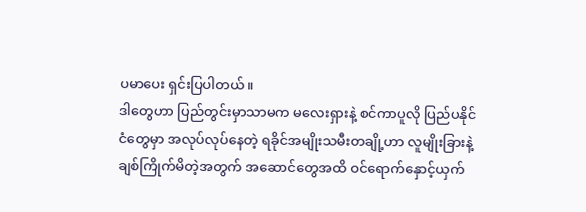ပမာပေး ရှင်းပြပါတယ်။
ဒါတွေဟာ ပြည်တွင်းမှာသာမက မလေးရှားနဲ့ စင်ကာပူလို ပြည်ပနိုင်ငံတွေမှာ အလုပ်လုပ်နေတဲ့ ရခိုင်အမျိုးသမီးတချို့ဟာ လူမျိုးခြားနဲ့ ချစ်ကြိုက်မိတဲ့အတွက် အဆောင်တွေအထိ ဝင်ရောက်နှောင့်ယှက်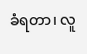ခံရတာ၊ လူ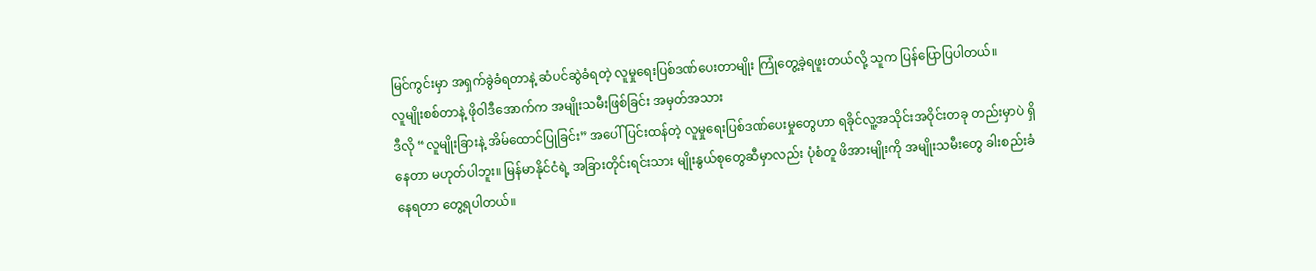မြင်ကွင်းမှာ အရှက်ခွဲခံရတာနဲ့ ဆံပင်ဆွဲခံရတဲ့ လူမှုရေးပြစ်ဒဏ်ပေးတာမျိုး ကြုံတွေ့ခဲ့ရဖူးတယ်လို့ သူက ပြန်ပြောပြပါတယ်။
လူမျိုးစစ်တာနဲ့ ဖိုဝါဒီအောက်က အမျိုးသမီးဖြစ်ခြင်း အမှတ်အသား
ဒီလို “လူမျိုးခြားနဲ့ အိမ်ထောင်ပြုခြင်း” အပေါ် ပြင်းထန်တဲ့ လူမှုရေးပြစ်ဒဏ်ပေးမှုတွေဟာ ရခိုင်လူ့အသိုင်းအဝိုင်းတခု တည်းမှာပဲ ရှိနေတာ မဟုတ်ပါဘူး။ မြန်မာနိုင်ငံရဲ့ အခြားတိုင်းရင်းသား မျိုးနွယ်စုတွေဆီမှာလည်း ပုံစံတူ ဖိအားမျိုးကို အမျိုးသမီးတွေ ခါးစည်းခံနေရတာ တွေ့ရပါတယ်။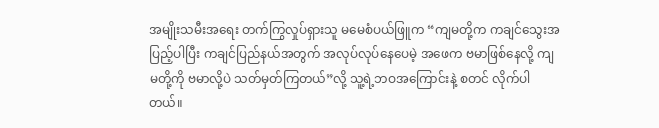အမျိုးသမီးအရေး တက်ကြွလှုပ်ရှားသူ မမေစံပယ်ဖြူက “ကျမတို့က ကချင်သွေးအပြည့်ပါပြီး ကချင်ပြည်နယ်အတွက် အလုပ်လုပ်နေပေမဲ့ အဖေက ဗမာဖြစ်နေလို့ ကျမတို့ကို ဗမာလို့ပဲ သတ်မှတ်ကြတယ်”လို့ သူ့ရဲ့ဘဝအကြောင်းနဲ့ စတင် လိုက်ပါတယ်။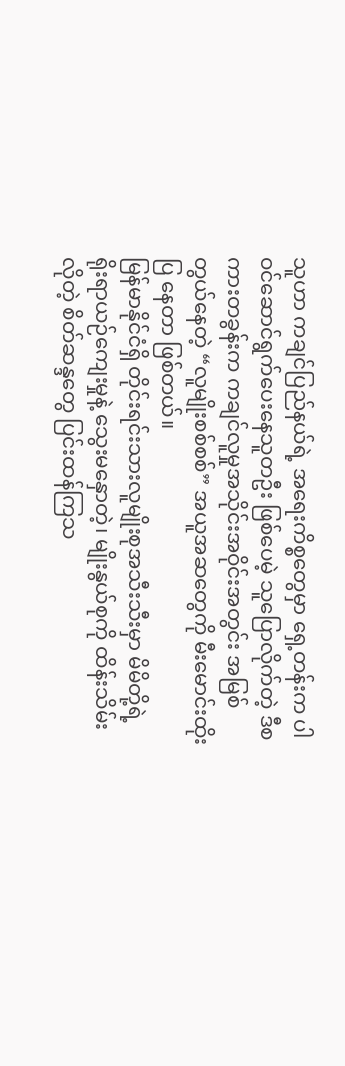သူဟာ ကချင်ပြည်နယ်ရဲ့ အရေးကိစ္စတွေမှာ ရှေ့တန်းက ပါဝင်ဆောင်ရွက်ပေးနေသူတဦး ဖြစ်ပေမဲ့ သူပြောလိုက်တဲ့ ဒီစကားတခွန်းက ကချင်လူမှုအသိုင်းအဝိုင်းအတွင်း အမြစ်တွယ်နေတဲ့ “လူမျိုးစစ်စစ်” အယူအဆတွေကို မီးမောင်းထိုးပြ နေတာ ဖြစ်တယ်။
မြန်မာနိုင်ငံရှိ တိုင်းရင်းသားလူမျိုးစုအသီးသီးမှာ မိမိတို့ရဲ့ ရိုးရာယဉ်ကျေးမှုနဲ့ သွေးမနှောတဲ့၊ မျိုးနွယ်စုကို ထိန်းသိမ်းလိုတဲ့ စိတ်ဆန္ဒတွေ ပြင်းထန်ကြသ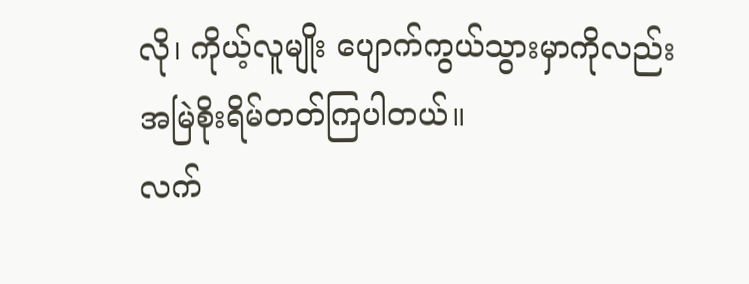လို၊ ကိုယ့်လူမျိုး ပျောက်ကွယ်သွားမှာကိုလည်း အမြဲစိုးရိမ်တတ်ကြပါတယ်။
လက်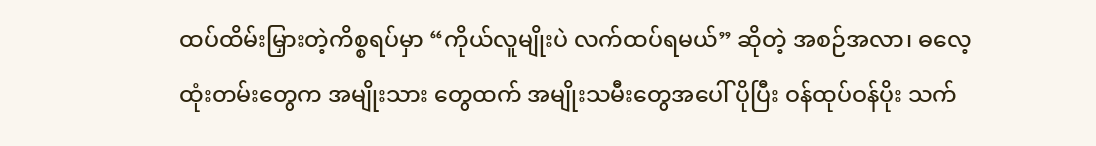ထပ်ထိမ်းမြှားတဲ့ကိစ္စရပ်မှာ “ကိုယ်လူမျိုးပဲ လက်ထပ်ရမယ်” ဆိုတဲ့ အစဉ်အလာ၊ ဓလေ့ထုံးတမ်းတွေက အမျိုးသား တွေထက် အမျိုးသမီးတွေအပေါ် ပိုပြီး ဝန်ထုပ်ဝန်ပိုး သက်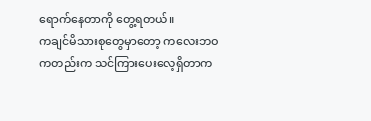ရောက်နေတာကို တွေ့ရတယ်။
ကချင်မိသားစုတွေမှာတော့ ကလေးဘဝကတည်းက သင်ကြားပေးလေ့ရှိတာက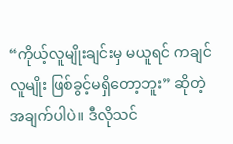“ကိုယ့်လူမျိုးချင်းမှ မယူရင် ကချင်လူမျိုး ဖြစ်ခွင့်မရှိတော့ဘူး” ဆိုတဲ့ အချက်ပါပဲ။ ဒီလိုသင်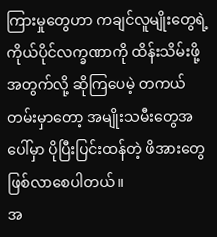ကြားမှုတွေဟာ ကချင်လူမျိုးတွေရဲ့ ကိုယ်ပိုင်လက္ခဏာကို ထိန်းသိမ်းဖို့ အတွက်လို့ ဆိုကြပေမဲ့ တကယ်တမ်းမှာတော့ အမျိုးသမီးတွေအပေါ်မှာ ပိုပြီးပြင်းထန်တဲ့ ဖိအားတွေ ဖြစ်လာစေပါတယ်။
အ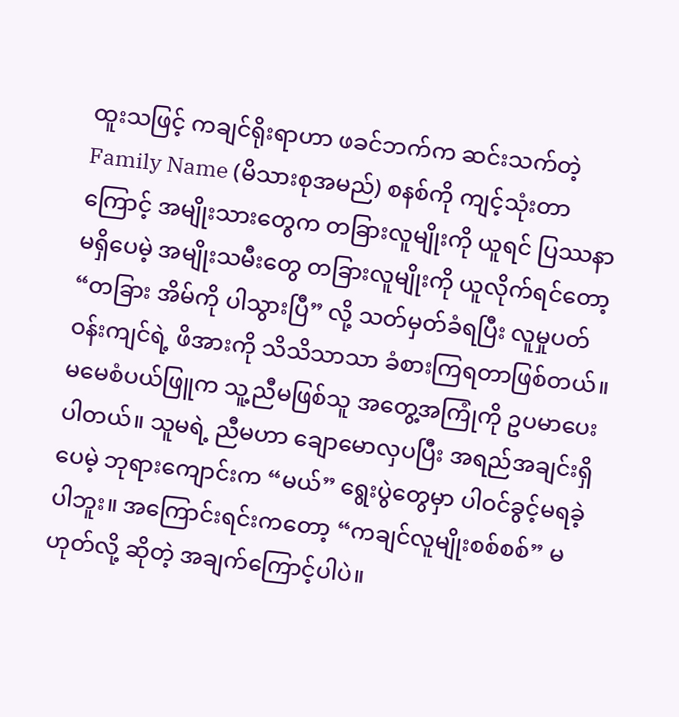ထူးသဖြင့် ကချင်ရိုးရာဟာ ဖခင်ဘက်က ဆင်းသက်တဲ့ Family Name (မိသားစုအမည်) စနစ်ကို ကျင့်သုံးတာကြောင့် အမျိုးသားတွေက တခြားလူမျိုးကို ယူရင် ပြဿနာမရှိပေမဲ့ အမျိုးသမီးတွေ တခြားလူမျိုးကို ယူလိုက်ရင်တော့ “တခြား အိမ်ကို ပါသွားပြီ” လို့ သတ်မှတ်ခံရပြီး လူမှုပတ်ဝန်းကျင်ရဲ့ ဖိအားကို သိသိသာသာ ခံစားကြရတာဖြစ်တယ်။
မမေစံပယ်ဖြူက သူ့ညီမဖြစ်သူ အတွေ့အကြုံကို ဥပမာပေးပါတယ်။ သူမရဲ့ ညီမဟာ ချောမောလှပပြီး အရည်အချင်းရှိပေမဲ့ ဘုရားကျောင်းက “မယ်” ရွေးပွဲတွေမှာ ပါဝင်ခွင့်မရခဲ့ပါဘူး။ အကြောင်းရင်းကတော့ “ကချင်လူမျိုးစစ်စစ်” မဟုတ်လို့ ဆိုတဲ့ အချက်ကြောင့်ပါပဲ။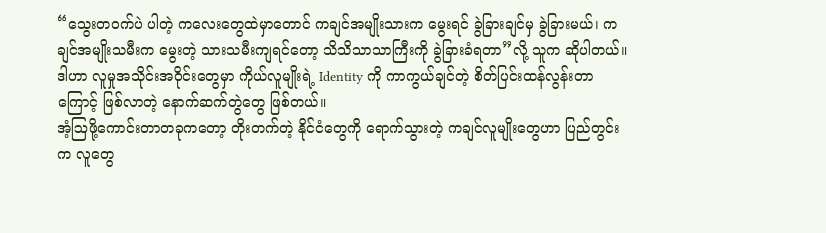“သွေးတဝက်ပဲ ပါတဲ့ ကလေးတွေထဲမှာတောင် ကချင်အမျိုးသားက မွေးရင် ခွဲခြားချင်မှ ခွဲခြားမယ်၊ ကချင်အမျိုးသမီးက မွေးတဲ့ သားသမီးကျရင်တော့ သိသိသာသာကြီးကို ခွဲခြားခံရတာ”လို့ သူက ဆိုပါတယ်။
ဒါဟာ လူမှုအသိုင်းအဝိုင်းတွေမှာ ကိုယ်လူမျိုးရဲ့ Identity ကို ကာကွယ်ချင်တဲ့ စိတ်ပြင်းထန်လွန်းတာကြောင့် ဖြစ်လာတဲ့ နောက်ဆက်တွဲတွေ ဖြစ်တယ်။
အံ့ဩဖို့ကောင်းတာတခုကတော့ တိုးတက်တဲ့ နိုင်ငံတွေကို ရောက်သွားတဲ့ ကချင်လူမျိုးတွေဟာ ပြည်တွင်းက လူတွေ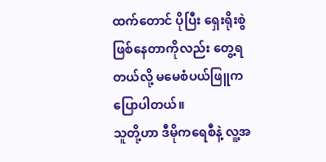ထက်တောင် ပိုပြီး ရှေးရိုးစွဲဖြစ်နေတာကိုလည်း တွေ့ရတယ်လို့ မမေစံပယ်ဖြူက ပြောပါတယ်။
သူတို့ဟာ ဒီမိုကရေစီနဲ့ လူ့အ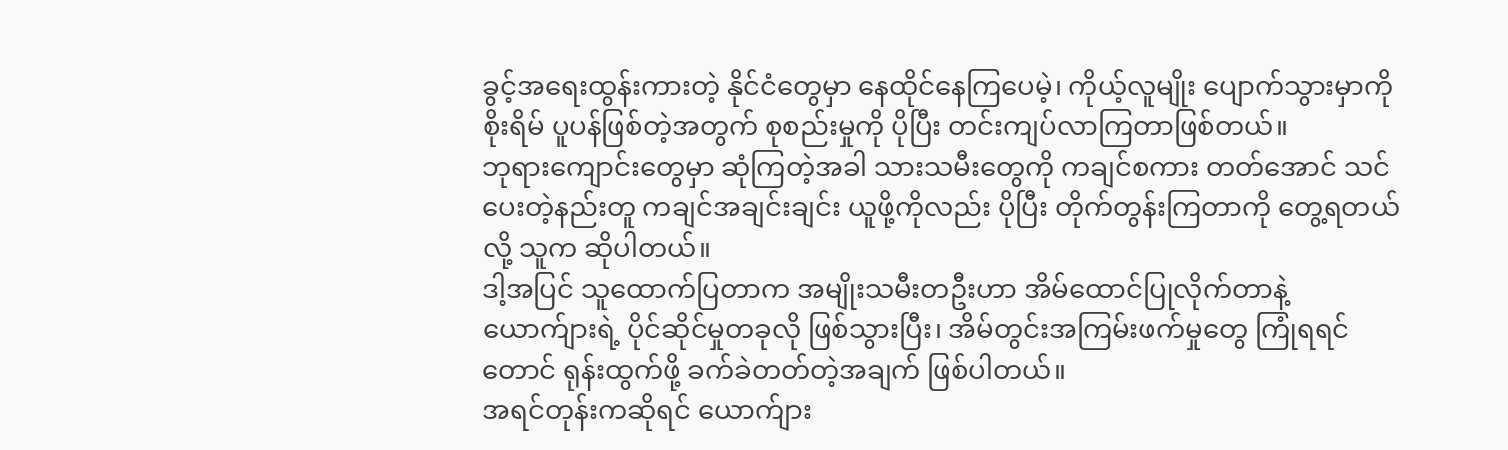ခွင့်အရေးထွန်းကားတဲ့ နိုင်ငံတွေမှာ နေထိုင်နေကြပေမဲ့၊ ကိုယ့်လူမျိုး ပျောက်သွားမှာကို စိုးရိမ် ပူပန်ဖြစ်တဲ့အတွက် စုစည်းမှုကို ပိုပြီး တင်းကျပ်လာကြတာဖြစ်တယ်။
ဘုရားကျောင်းတွေမှာ ဆုံကြတဲ့အခါ သားသမီးတွေကို ကချင်စကား တတ်အောင် သင်ပေးတဲ့နည်းတူ ကချင်အချင်းချင်း ယူဖို့ကိုလည်း ပိုပြီး တိုက်တွန်းကြတာကို တွေ့ရတယ်လို့ သူက ဆိုပါတယ်။
ဒါ့အပြင် သူထောက်ပြတာက အမျိုးသမီးတဦးဟာ အိမ်ထောင်ပြုလိုက်တာနဲ့ ယောက်ျားရဲ့ ပိုင်ဆိုင်မှုတခုလို ဖြစ်သွားပြီး၊ အိမ်တွင်းအကြမ်းဖက်မှုတွေ ကြုံရရင်တောင် ရုန်းထွက်ဖို့ ခက်ခဲတတ်တဲ့အချက် ဖြစ်ပါတယ်။
အရင်တုန်းကဆိုရင် ယောက်ျား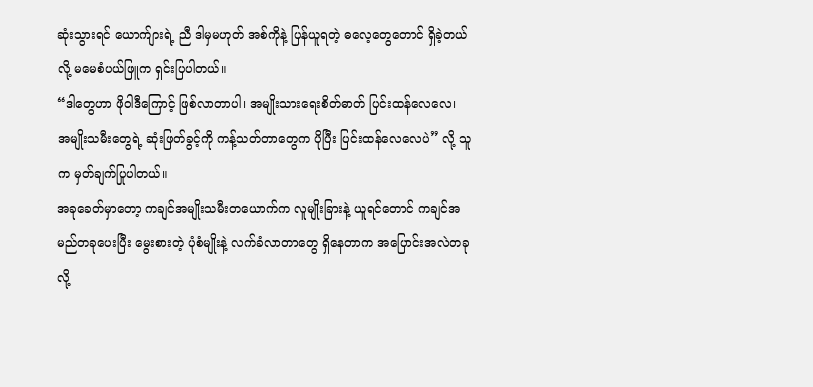ဆုံးသွားရင် ယောက်ျားရဲ့ ညီ ဒါမှမဟုတ် အစ်ကိုနဲ့ ပြန်ယူရတဲ့ ဓလေ့တွေတောင် ရှိခဲ့တယ်လို့ မမေစံပယ်ဖြူက ရှင်းပြပါတယ်။
“ဒါတွေဟာ ဖိုဝါဒီကြောင့် ဖြစ်လာတာပါ၊ အမျိုးသားရေးစိတ်ဓာတ် ပြင်းထန်လေလေ၊ အမျိုးသမီးတွေရဲ့ ဆုံးဖြတ်ခွင့်ကို ကန့်သတ်တာတွေက ပိုပြီး ပြင်းထန်လေလေပဲ” လို့ သူက မှတ်ချက်ပြုပါတယ်။
အခုခေတ်မှာတော့ ကချင်အမျိုးသမီးတယောက်က လူမျိုးခြားနဲ့ ယူရင်တောင် ကချင်အမည်တခုပေးပြီး မွေးစားတဲ့ ပုံစံမျိုးနဲ့ လက်ခံလာတာတွေ ရှိနေတာက အပြောင်းအလဲတခုလို့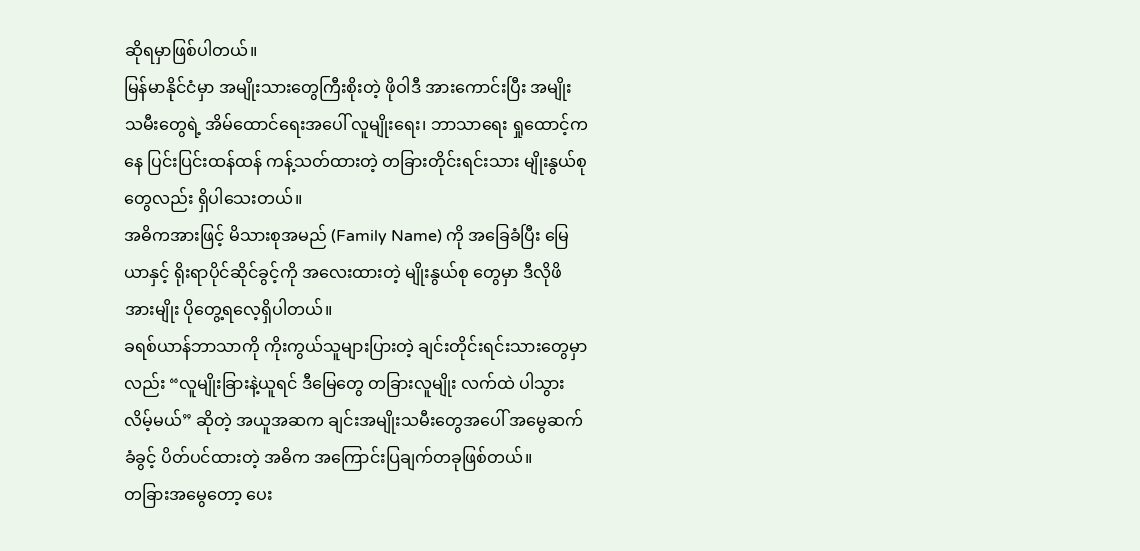ဆိုရမှာဖြစ်ပါတယ်။
မြန်မာနိုင်ငံမှာ အမျိုးသားတွေကြီးစိုးတဲ့ ဖိုဝါဒီ အားကောင်းပြီး အမျိုးသမီးတွေရဲ့ အိမ်ထောင်ရေးအပေါ် လူမျိုးရေး၊ ဘာသာရေး ရှုထောင့်ကနေ ပြင်းပြင်းထန်ထန် ကန့်သတ်ထားတဲ့ တခြားတိုင်းရင်းသား မျိုးနွယ်စုတွေလည်း ရှိပါသေးတယ်။
အဓိကအားဖြင့် မိသားစုအမည် (Family Name) ကို အခြေခံပြီး မြေယာနှင့် ရိုးရာပိုင်ဆိုင်ခွင့်ကို အလေးထားတဲ့ မျိုးနွယ်စု တွေမှာ ဒီလိုဖိအားမျိုး ပိုတွေ့ရလေ့ရှိပါတယ်။
ခရစ်ယာန်ဘာသာကို ကိုးကွယ်သူများပြားတဲ့ ချင်းတိုင်းရင်းသားတွေမှာလည်း “လူမျိုးခြားနဲ့ယူရင် ဒီမြေတွေ တခြားလူမျိုး လက်ထဲ ပါသွားလိမ့်မယ်” ဆိုတဲ့ အယူအဆက ချင်းအမျိုးသမီးတွေအပေါ် အမွေဆက်ခံခွင့် ပိတ်ပင်ထားတဲ့ အဓိက အကြောင်းပြချက်တခုဖြစ်တယ်။
တခြားအမွေတော့ ပေး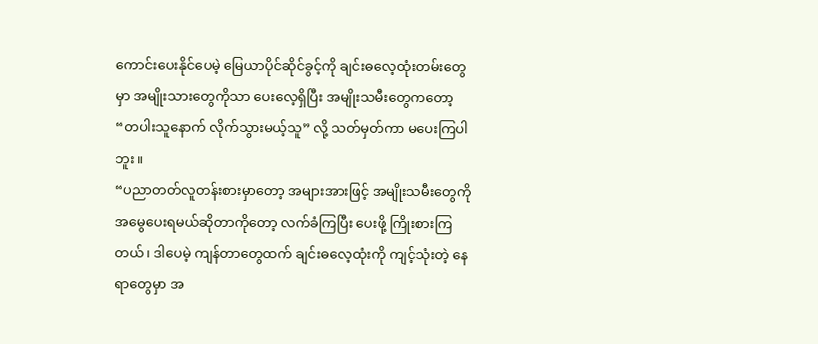ကောင်းပေးနိုင်ပေမဲ့ မြေယာပိုင်ဆိုင်ခွင့်ကို ချင်းဓလေ့ထုံးတမ်းတွေမှာ အမျိုးသားတွေကိုသာ ပေးလေ့ရှိပြီး အမျိုးသမီးတွေကတော့ “တပါးသူနောက် လိုက်သွားမယ့်သူ” လို့ သတ်မှတ်ကာ မပေးကြပါဘူး။
“ပညာတတ်လူတန်းစားမှာတော့ အများအားဖြင့် အမျိုးသမီးတွေကို အမွေပေးရမယ်ဆိုတာကိုတော့ လက်ခံကြပြီး ပေးဖို့ ကြိုးစားကြတယ်၊ ဒါပေမဲ့ ကျန်တာတွေထက် ချင်းဓလေ့ထုံးကို ကျင့်သုံးတဲ့ နေရာတွေမှာ အ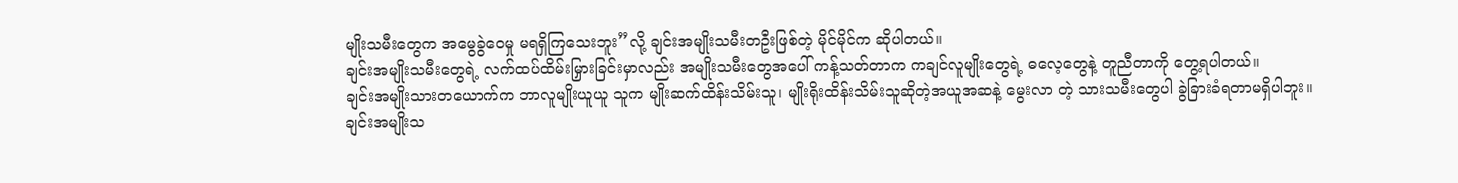မျိုးသမီးတွေက အမွေခွဲဝေမှု မရရှိကြသေးဘူး”လို့ ချင်းအမျိုးသမီးတဦးဖြစ်တဲ့ မိုင်မိုင်က ဆိုပါတယ်။
ချင်းအမျိုးသမီးတွေရဲ့ လက်ထပ်ထိမ်းမြှားခြင်းမှာလည်း အမျိုးသမီးတွေအပေါ် ကန့်သတ်တာက ကချင်လူမျိုးတွေရဲ့ ဓလေ့တွေနဲ့ တူညီတာကို တွေ့ရပါတယ်။
ချင်းအမျိုးသားတယောက်က ဘာလူမျိုးယူယူ သူက မျိုးဆက်ထိန်းသိမ်းသူ၊ မျိုးရိုးထိန်းသိမ်းသူဆိုတဲ့အယူအဆနဲ့ မွေးလာ တဲ့ သားသမီးတွေပါ ခွဲခြားခံရတာမရှိပါဘူး။ ချင်းအမျိုးသ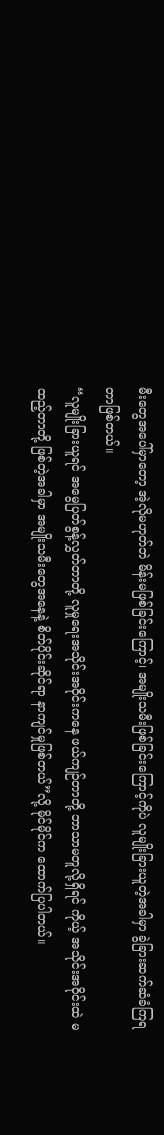မီးတွေအပေါ်မှာတော့ အဲ့လိုမဟုတ်ဘဲ မိန်းမဖြစ်ခြင်းကြောင့်၊ အမျိုးသမီးဖြစ်ခြင်းကြောင့်ကိုပဲ လူမျိုးခြားယူတဲ့အခါမှာ ခွဲခြားဆက်ဆံခံကြရတာဖြစ်တယ်။
“လူမျိုးခြားယူရင် အမွေပြတ်စွန့်လွှတ်တာတို့ လူမှုရေးအသိုင်းအဝိုင်းကနေ ဖယ်ကျဉ်တာတို့ ဘာသာမတူလို့ရှိရင် ကိုယ့် အသိုင်းအဝိုင်းထဲ မထည့်တာတို့ ဖြစ်တဲ့အခါမှာ အမျိုးသမီးတွေအနေနဲ့ စိတ်ပိုင်းဆိုင်ရာ နာကျင်မှုဖြစ်တယ်”လို့ မိုင်မိုင်က ထောက်ပြပါတယ်။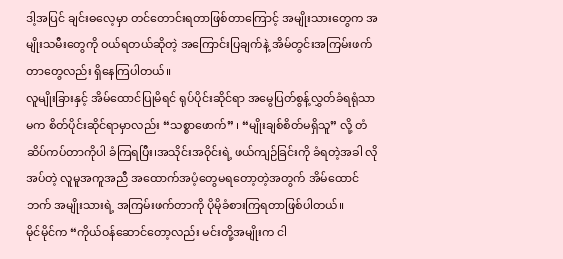ဒါ့အပြင် ချင်းဓလေ့မှာ တင်တောင်းရတာဖြစ်တာကြောင့် အမျိုးသားတွေက အမျိုးသမီးတွေကို ဝယ်ရတယ်ဆိုတဲ့ အကြောင်းပြချက်နဲ့ အိမ်တွင်းအကြမ်းဖက်တာတွေလည်း ရှိနေကြပါတယ်။
လူမျိုးခြားနှင့် အိမ်ထောင်ပြုမိရင် ရုပ်ပိုင်းဆိုင်ရာ အမွေပြတ်စွန့်လွှတ်ခံရရုံသာမက စိတ်ပိုင်းဆိုင်ရာမှာလည်း “သစ္စာဖောက်” ၊ “မျိုးချစ်စိတ်မရှိသူ” လို့ တံဆိပ်ကပ်တာကိုပါ ခံကြရပြီး၊အသိုင်းအဝိုင်းရဲ့ ဖယ်ကျဉ်ခြင်းကို ခံရတဲ့အခါ လိုအပ်တဲ့ လူမူအကူအညီ အထောက်အပံ့တွေမရတော့တဲ့အတွက် အိမ်ထောင်ဘက် အမျိုးသားရဲ့ အကြမ်းဖက်တာကို ပိုမိုခံစားကြရတာဖြစ်ပါတယ်။
မိုင်မိုင်က “ကိုယ်ဝန်ဆောင်တော့လည်း မင်းတို့အမျိုးက ငါ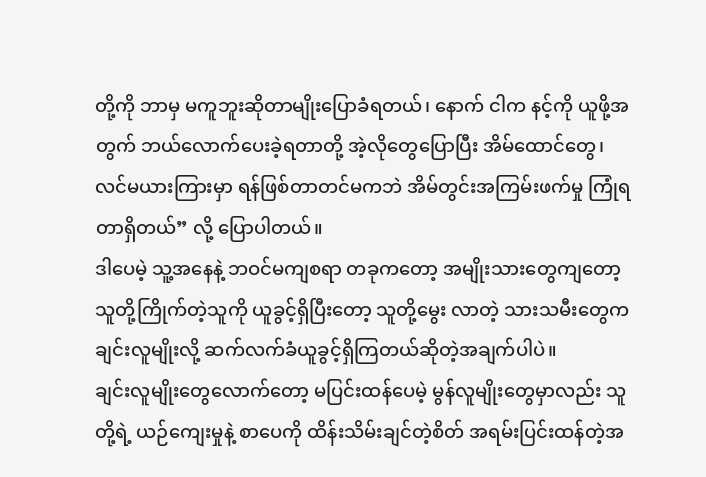တို့ကို ဘာမှ မကူဘူးဆိုတာမျိုးပြောခံရတယ်၊ နောက် ငါက နင့်ကို ယူဖို့အတွက် ဘယ်လောက်ပေးခဲ့ရတာတို့ အဲ့လိုတွေပြောပြီး အိမ်ထောင်တွေ၊ လင်မယားကြားမှာ ရန်ဖြစ်တာတင်မကဘဲ အိမ်တွင်းအကြမ်းဖက်မှု ကြုံရတာရှိတယ်” လို့ ပြောပါတယ်။
ဒါပေမဲ့ သူ့အနေနဲ့ ဘဝင်မကျစရာ တခုကတော့ အမျိုးသားတွေကျတော့ သူတို့ကြိုက်တဲ့သူကို ယူခွင့်ရှိပြီးတော့ သူတို့မွေး လာတဲ့ သားသမီးတွေက ချင်းလူမျိုးလို့ ဆက်လက်ခံယူခွင့်ရှိကြတယ်ဆိုတဲ့အချက်ပါပဲ။
ချင်းလူမျိုးတွေလောက်တော့ မပြင်းထန်ပေမဲ့ မွန်လူမျိုးတွေမှာလည်း သူတို့ရဲ့ ယဉ်ကျေးမှုနဲ့ စာပေကို ထိန်းသိမ်းချင်တဲ့စိတ် အရမ်းပြင်းထန်တဲ့အ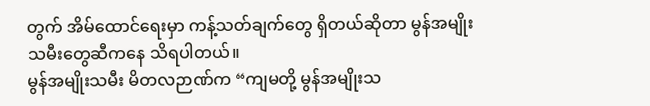တွက် အိမ်ထောင်ရေးမှာ ကန့်သတ်ချက်တွေ ရှိတယ်ဆိုတာ မွန်အမျိုးသမီးတွေဆီကနေ သိရပါတယ်။
မွန်အမျိုးသမီး မိတလဉာဏ်က “ကျမတို့ မွန်အမျိုးသ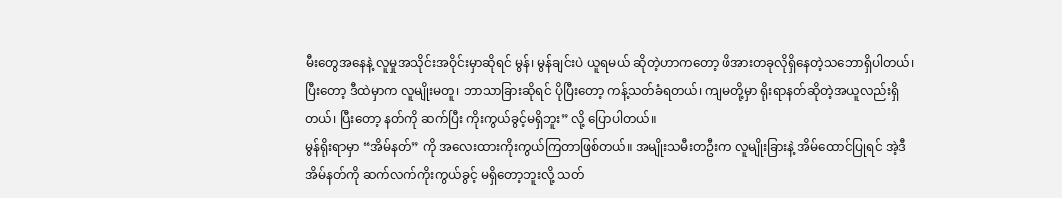မီးတွေအနေနဲ့ လူမှုအသိုင်းအဝိုင်းမှာဆိုရင် မွန်၊ မွန်ချင်းပဲ ယူရမယ် ဆိုတဲ့ဟာကတော့ ဖိအားတခုလိုရှိနေတဲ့သဘောရှိပါတယ်၊ ပြီးတော့ ဒီထဲမှာက လူမျိုးမတူ၊ ဘာသာခြားဆိုရင် ပိုပြီးတော့ ကန့်သတ်ခံရတယ်၊ ကျမတို့မှာ ရိုးရာနတ်ဆိုတဲ့အယူလည်းရှိတယ်၊ ပြီးတော့ နတ်ကို ဆက်ပြီး ကိုးကွယ်ခွင့်မရှိဘူး” လို့ ပြောပါတယ်။
မွန်ရိုးရာမှာ “အိမ်နတ်” ကို အလေးထားကိုးကွယ်ကြတာဖြစ်တယ်။ အမျိုးသမီးတဦးက လူမျိုးခြားနဲ့ အိမ်ထောင်ပြုရင် အဲ့ဒီ အိမ်နတ်ကို ဆက်လက်ကိုးကွယ်ခွင့် မရှိတော့ဘူးလို့ သတ်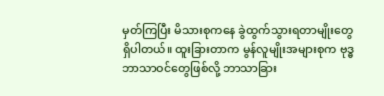မှတ်ကြပြီး မိသားစုကနေ ခွဲထွက်သွားရတာမျိုးတွေ ရှိပါတယ်။ ထူးခြားတာက မွန်လူမျိုးအများစုက ဗုဒ္ဓဘာသာဝင်တွေဖြစ်လို့ ဘာသာခြား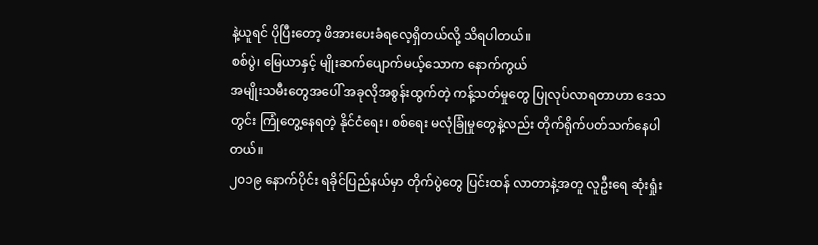နဲ့ယူရင် ပိုပြီးတော့ ဖိအားပေးခံရလေ့ရှိတယ်လို့ သိရပါတယ်။
စစ်ပွဲ၊ မြေယာနှင့် မျိုးဆက်ပျောက်မယ့်သောက နောက်ကွယ်
အမျိုးသမီးတွေအပေါ် အခုလိုအစွန်းထွက်တဲ့ ကန့်သတ်မှုတွေ ပြုလုပ်လာရတာဟာ ဒေသတွင်း ကြုံတွေ့နေရတဲ့ နိုင်ငံရေး၊ စစ်ရေး မလုံခြုံမှုတွေနဲ့လည်း တိုက်ရိုက်ပတ်သက်နေပါတယ်။
၂၀၁၉ နောက်ပိုင်း ရခိုင်ပြည်နယ်မှာ တိုက်ပွဲတွေ ပြင်းထန် လာတာနဲ့အတူ လူဦးရေ ဆုံးရှုံး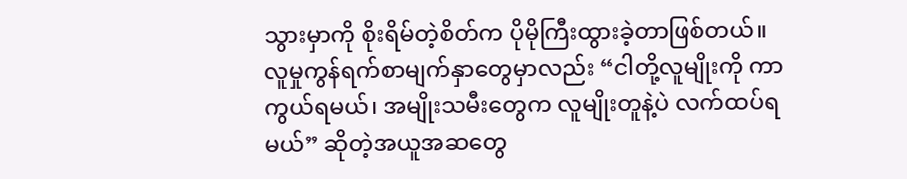သွားမှာကို စိုးရိမ်တဲ့စိတ်က ပိုမိုကြီးထွားခဲ့တာဖြစ်တယ်။
လူမှုကွန်ရက်စာမျက်နှာတွေမှာလည်း “ငါတို့လူမျိုးကို ကာကွယ်ရမယ်၊ အမျိုးသမီးတွေက လူမျိုးတူနဲ့ပဲ လက်ထပ်ရမယ်” ဆိုတဲ့အယူအဆတွေ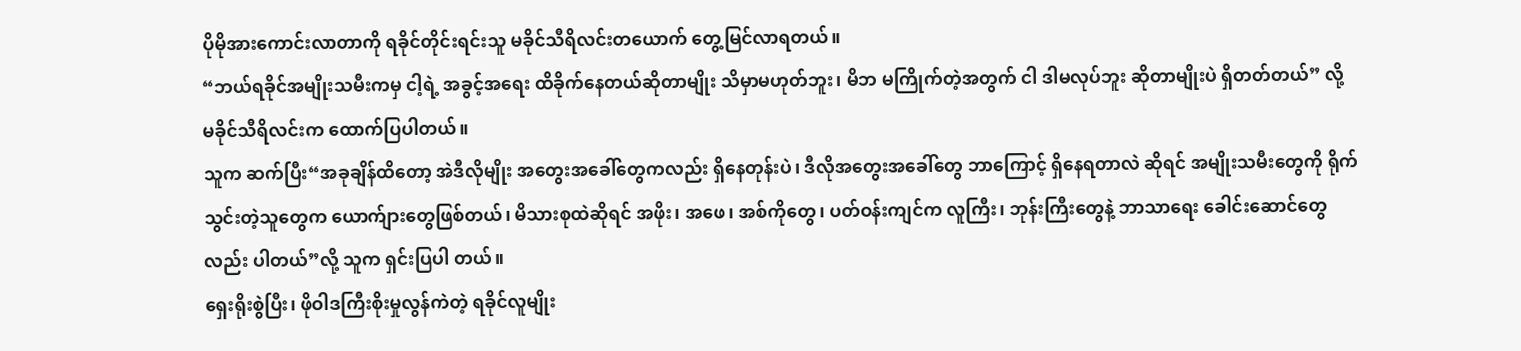ပိုမိုအားကောင်းလာတာကို ရခိုင်တိုင်းရင်းသူ မခိုင်သီရိလင်းတယောက် တွေ့မြင်လာရတယ်။
“ဘယ်ရခိုင်အမျိုးသမီးကမှ ငါ့ရဲ့ အခွင့်အရေး ထိခိုက်နေတယ်ဆိုတာမျိုး သိမှာမဟုတ်ဘူး၊ မိဘ မကြိုက်တဲ့အတွက် ငါ ဒါမလုပ်ဘူး ဆိုတာမျိုးပဲ ရှိတတ်တယ်” လို့ မခိုင်သီရိလင်းက ထောက်ပြပါတယ်။
သူက ဆက်ပြီး“အခုချိန်ထိတော့ အဲဒီလိုမျိုး အတွေးအခေါ်တွေကလည်း ရှိနေတုန်းပဲ၊ ဒီလိုအတွေးအခေါ်တွေ ဘာကြောင့် ရှိနေရတာလဲ ဆိုရင် အမျိုးသမီးတွေကို ရိုက်သွင်းတဲ့သူတွေက ယောက်ျားတွေဖြစ်တယ်၊ မိသားစုထဲဆိုရင် အဖိုး၊ အဖေ၊ အစ်ကိုတွေ၊ ပတ်ဝန်းကျင်က လူကြီး၊ ဘုန်းကြီးတွေနဲ့ ဘာသာရေး ခေါင်းဆောင်တွေလည်း ပါတယ်”လို့ သူက ရှင်းပြပါ တယ်။
ရှေးရိုးစွဲပြီး၊ ဖိုဝါဒကြီးစိုးမှုလွန်ကဲတဲ့ ရခိုင်လူမျိုး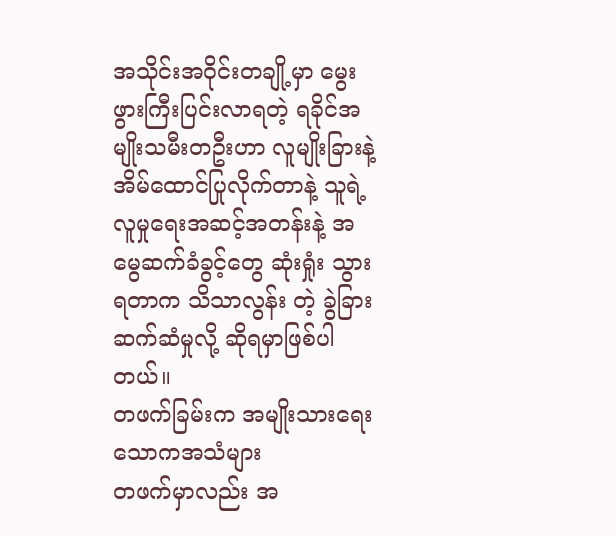အသိုင်းအဝိုင်းတချို့မှာ မွေးဖွားကြီးပြင်းလာရတဲ့ ရခိုင်အမျိုးသမီးတဦးဟာ လူမျိုးခြားနဲ့ အိမ်ထောင်ပြုလိုက်တာနဲ့ သူရဲ့ လူမှုရေးအဆင့်အတန်းနဲ့ အမွေဆက်ခံခွင့်တွေ ဆုံးရှုံး သွားရတာက သိသာလွန်း တဲ့ ခွဲခြားဆက်ဆံမှုလို့ ဆိုရမှာဖြစ်ပါတယ်။
တဖက်ခြမ်းက အမျိုးသားရေး သောကအသံများ
တဖက်မှာလည်း အ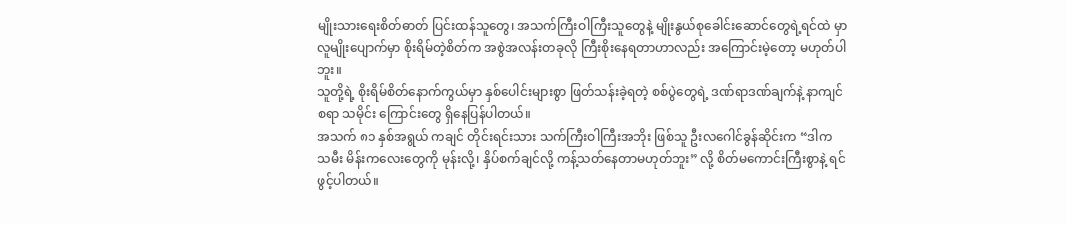မျိုးသားရေးစိတ်ဓာတ် ပြင်းထန်သူတွေ၊ အသက်ကြီးဝါကြီးသူတွေနဲ့ မျိုးနွယ်စုခေါင်းဆောင်တွေရဲ့ရင်ထဲ မှာ လူမျိုးပျောက်မှာ စိုးရိမ်တဲ့စိတ်က အစွဲအလန်းတခုလို ကြီးစိုးနေရတာဟာလည်း အကြောင်းမဲ့တော့ မဟုတ်ပါဘူး။
သူတို့ရဲ့ စိုးရိမ်စိတ်နောက်ကွယ်မှာ နှစ်ပေါင်းများစွာ ဖြတ်သန်းခဲ့ရတဲ့ စစ်ပွဲတွေရဲ့ ဒဏ်ရာဒဏ်ချက်နဲ့ နာကျင်စရာ သမိုင်း ကြောင်းတွေ ရှိနေပြန်ပါတယ်။
အသက် ၈၁ နှစ်အရွယ် ကချင် တိုင်းရင်းသား သက်ကြီးဝါကြီးအဘိုး ဖြစ်သူ ဦးလဂေါင်ခွန်ဆိုင်းက “ဒါက သမီး မိန်းကလေးတွေကို မုန်းလို့၊ နှိပ်စက်ချင်လို့ ကန့်သတ်နေတာမဟုတ်ဘူး” လို့ စိတ်မကောင်းကြီးစွာနဲ့ ရင်ဖွင့်ပါတယ်။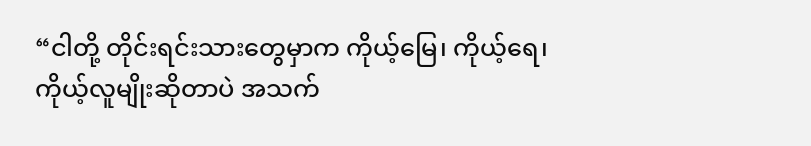“ငါတို့ တိုင်းရင်းသားတွေမှာက ကိုယ့်မြေ၊ ကိုယ့်ရေ၊ ကိုယ့်လူမျိုးဆိုတာပဲ အသက်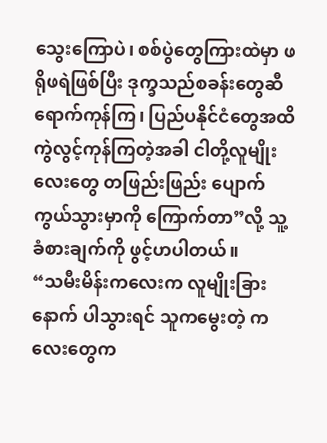သွေးကြောပဲ၊ စစ်ပွဲတွေကြားထဲမှာ ဖရိုဖရဲဖြစ်ပြီး ဒုက္ခသည်စခန်းတွေဆီ ရောက်ကုန်ကြ၊ ပြည်ပနိုင်ငံတွေအထိ ကွဲလွင့်ကုန်ကြတဲ့အခါ ငါတို့လူမျိုးလေးတွေ တဖြည်းဖြည်း ပျောက်ကွယ်သွားမှာကို ကြောက်တာ”လို့ သူ့ခံစားချက်ကို ဖွင့်ဟပါတယ်။
“သမီးမိန်းကလေးက လူမျိုးခြားနောက် ပါသွားရင် သူကမွေးတဲ့ ကလေးတွေက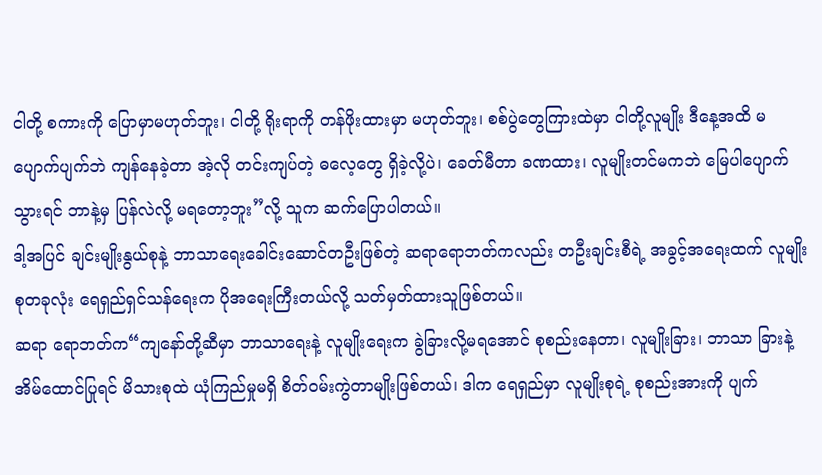ငါတို့ စကားကို ပြောမှာမဟုတ်ဘူး၊ ငါတို့ ရိုးရာကို တန်ဖိုးထားမှာ မဟုတ်ဘူး၊ စစ်ပွဲတွေကြားထဲမှာ ငါတို့လူမျိုး ဒီနေ့အထိ မပျောက်ပျက်ဘဲ ကျန်နေခဲ့တာ အဲ့လို တင်းကျပ်တဲ့ ဓလေ့တွေ ရှိခဲ့လို့ပဲ၊ ခေတ်မီတာ ခဏထား၊ လူမျိုးတင်မကဘဲ မြေပါပျောက်သွားရင် ဘာနဲ့မှ ပြန်လဲလို့ မရတော့ဘူး”လို့ သူက ဆက်ပြောပါတယ်။
ဒါ့အပြင် ချင်းမျိုးနွယ်စုနဲ့ ဘာသာရေးခေါင်းဆောင်တဦးဖြစ်တဲ့ ဆရာရောဘတ်ကလည်း တဦးချင်းစီရဲ့ အခွင့်အရေးထက် လူမျိုးစုတခုလုံး ရေရှည်ရှင်သန်ရေးက ပိုအရေးကြီးတယ်လို့ သတ်မှတ်ထားသူဖြစ်တယ်။
ဆရာ ရောဘတ်က“ကျနော်တို့ဆီမှာ ဘာသာရေးနဲ့ လူမျိုးရေးက ခွဲခြားလို့မရအောင် စုစည်းနေတာ၊ လူမျိုးခြား၊ ဘာသာ ခြားနဲ့ အိမ်ထောင်ပြုရင် မိသားစုထဲ ယုံကြည်မှုမရှိ စိတ်ဝမ်းကွဲတာမျိုးဖြစ်တယ်၊ ဒါက ရေရှည်မှာ လူမျိုးစုရဲ့ စုစည်းအားကို ပျက်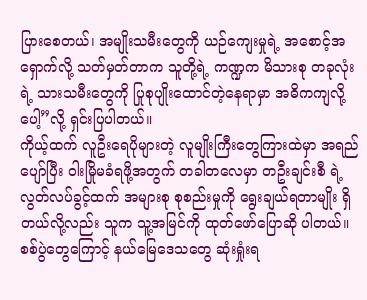ပြားစေတယ်၊ အမျိုးသမီးတွေကို ယဉ်ကျေးမှုရဲ့ အစောင့်အရှောက်လို့ သတ်မှတ်တာက သူတို့ရဲ့ ကဏ္ဍက မိသားစု တခုလုံးရဲ့ သားသမီးတွေကို ပြုစုပျိုးထောင်တဲ့နေရာမှာ အဓိကကျလို့ပေါ့”လို့ ရှင်းပြပါတယ်။
ကိုယ့်ထက် လူဦးရေပိုများတဲ့ လူမျိုးကြီးတွေကြားထဲမှာ အရည်ပျော်ပြီး ဝါးမြိုမခံရဖို့အတွက် တခါတလေမှာ တဦးချင်းစီ ရဲ့ လွတ်လပ်ခွင့်ထက် အများစု စုစည်းမှုကို ရွေးချယ်ရတာမျိုး ရှိတယ်လို့လည်း သူက သူ့အမြင်ကို ထုတ်ဖော်ပြောဆို ပါတယ်။
စစ်ပွဲတွေကြောင့် နယ်မြေဒေသတွေ ဆုံးရှုံးရ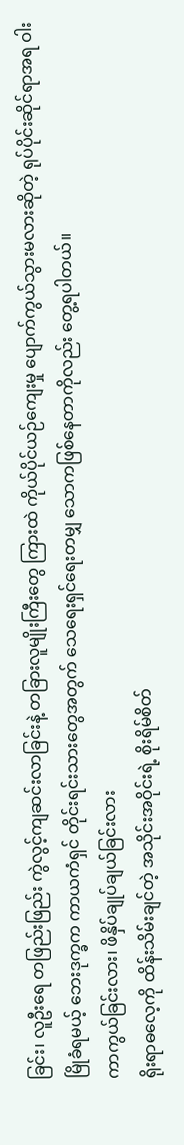ခြင်း၊ လူဦးရေ တဖြည်းဖြည်း ကွဲလွင့်ကျဆင်းလာခြင်းနဲ့ တခြားလူမျိုးကြီးတွေ ကြားထဲ ကိုယ်ပိုင်ယဉ်ကျေးမှု ပျောက်ကွယ်သွားမလားဆိုတဲ့ ရုပ်ပိုင်းဆိုင်ရာအရ ဝါးမြိုခံရမယ့် ဘေးဒုက္ခက ကာယကံရှင် တိုင်းရင်းသားတွေအတွက် သေရေးရှင်ရေးတမျှ သောကဖြစ်နေတာကိုလည်း တွေ့ရပါတယ်။
ကာကွယ်ခြင်းလား၊ ဖိနှိပ်ချုပ်ချယ်ခြင်းလား
ရိုးရာဓလေ့ကို ထိန်းသိမ်းချင်တဲ့ အသိုင်းအဝိုင်းရဲ့ စိုးရိမ်စိတ်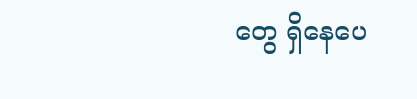တွေ ရှိနေပေ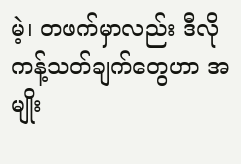မဲ့၊ တဖက်မှာလည်း ဒီလိုကန့်သတ်ချက်တွေဟာ အမျိုး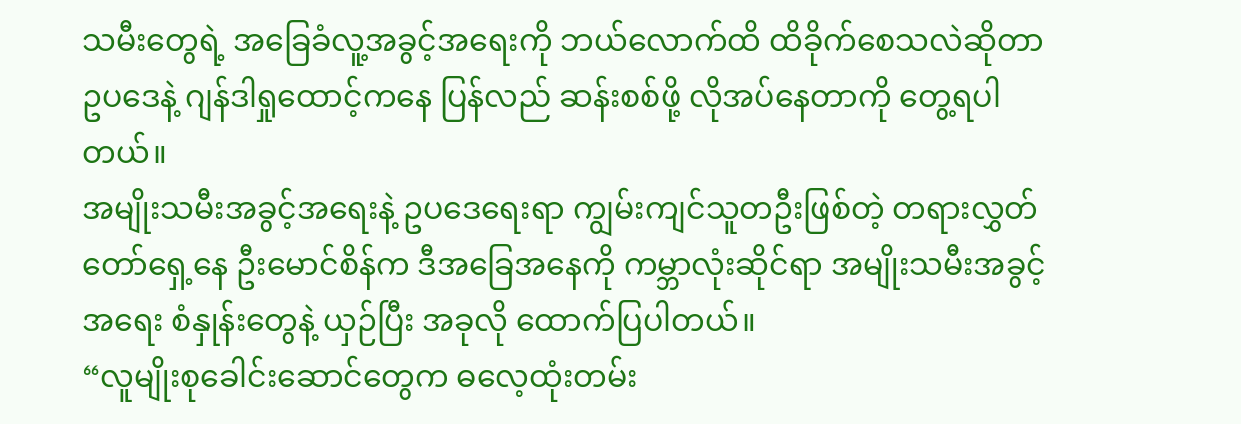သမီးတွေရဲ့ အခြေခံလူ့အခွင့်အရေးကို ဘယ်လောက်ထိ ထိခိုက်စေသလဲဆိုတာ ဥပဒေနဲ့ ဂျန်ဒါရှုထောင့်ကနေ ပြန်လည် ဆန်းစစ်ဖို့ လိုအပ်နေတာကို တွေ့ရပါတယ်။
အမျိုးသမီးအခွင့်အရေးနဲ့ ဥပဒေရေးရာ ကျွမ်းကျင်သူတဦးဖြစ်တဲ့ တရားလွှတ်တော်ရှေ့နေ ဦးမောင်စိန်က ဒီအခြေအနေကို ကမ္ဘာလုံးဆိုင်ရာ အမျိုးသမီးအခွင့်အရေး စံနှုန်းတွေနဲ့ ယှဉ်ပြီး အခုလို ထောက်ပြပါတယ်။
“လူမျိုးစုခေါင်းဆောင်တွေက ဓလေ့ထုံးတမ်း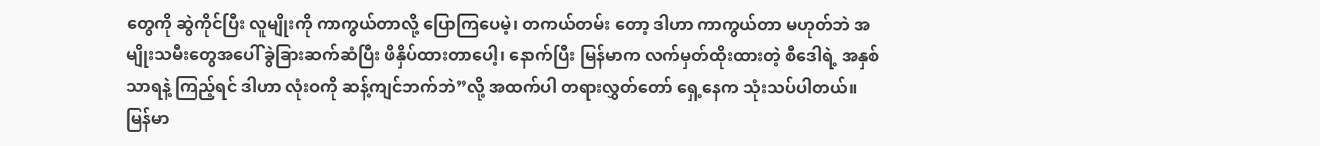တွေကို ဆွဲကိုင်ပြီး လူမျိုးကို ကာကွယ်တာလို့ ပြောကြပေမဲ့၊ တကယ်တမ်း တော့ ဒါဟာ ကာကွယ်တာ မဟုတ်ဘဲ အမျိုးသမီးတွေအပေါ် ခွဲခြားဆက်ဆံပြီး ဖိနှိပ်ထားတာပေါ့၊ နောက်ပြီး မြန်မာက လက်မှတ်ထိုးထားတဲ့ စီဒေါရဲ့ အနှစ်သာရနဲ့ ကြည့်ရင် ဒါဟာ လုံးဝကို ဆန့်ကျင်ဘက်ဘဲ”လို့ အထက်ပါ တရားလွှတ်တော် ရှေ့နေက သုံးသပ်ပါတယ်။
မြန်မာ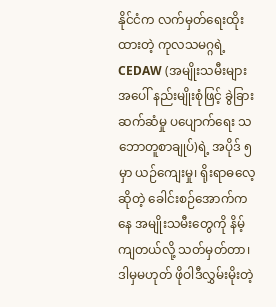နိုင်ငံက လက်မှတ်ရေးထိုးထားတဲ့ ကုလသမဂ္ဂရဲ့ CEDAW (အမျိုးသမီးများအပေါ် နည်းမျိုးစုံဖြင့် ခွဲခြားဆက်ဆံမှု ပပျောက်ရေး သဘောတူစာချုပ်)ရဲ့ အပိုဒ် ၅ မှာ ယဉ်ကျေးမှု၊ ရိုးရာဓလေ့ဆိုတဲ့ ခေါင်းစဉ်အောက်ကနေ အမျိုးသမီးတွေကို နိမ့်ကျတယ်လို့ သတ်မှတ်တာ၊ ဒါမှမဟုတ် ဖိုဝါဒီလွှမ်းမိုးတဲ့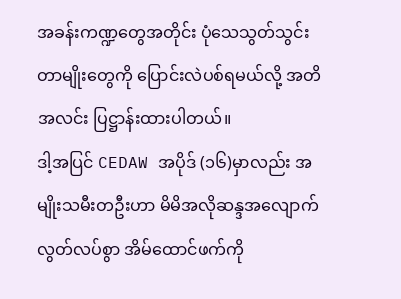အခန်းကဏ္ဍတွေအတိုင်း ပုံသေသွတ်သွင်းတာမျိုးတွေကို ပြောင်းလဲပစ်ရမယ်လို့ အတိအလင်း ပြဋ္ဌာန်းထားပါတယ်။
ဒါ့အပြင် CEDAW အပိုဒ် (၁၆)မှာလည်း အမျိုးသမီးတဦးဟာ မိမိအလိုဆန္ဒအလျောက် လွတ်လပ်စွာ အိမ်ထောင်ဖက်ကို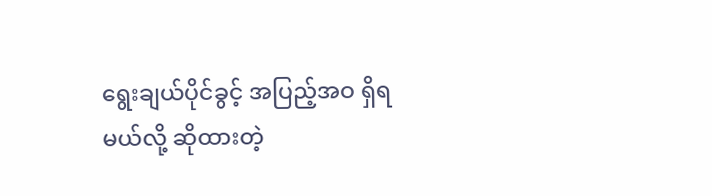ရွေးချယ်ပိုင်ခွင့် အပြည့်အဝ ရှိရမယ်လို့ ဆိုထားတဲ့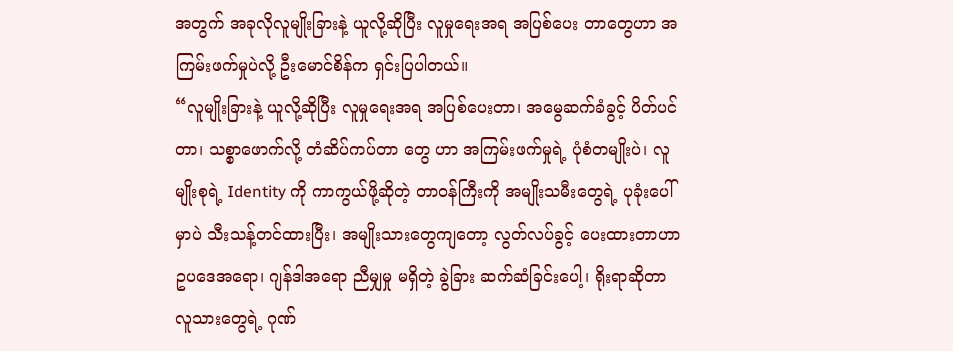အတွက် အခုလိုလူမျိုးခြားနဲ့ ယူလို့ဆိုပြီး လူမှုရေးအရ အပြစ်ပေး တာတွေဟာ အကြမ်းဖက်မှုပဲလို့ ဦးမောင်စိန်က ရှင်းပြပါတယ်။
“လူမျိုးခြားနဲ့ ယူလို့ဆိုပြီး လူမှုရေးအရ အပြစ်ပေးတာ၊ အမွေဆက်ခံခွင့် ပိတ်ပင်တာ၊ သစ္စာဖောက်လို့ တံဆိပ်ကပ်တာ တွေ ဟာ အကြမ်းဖက်မှုရဲ့ ပုံစံတမျိုးပဲ၊ လူမျိုးစုရဲ့ Identity ကို ကာကွယ်ဖို့ဆိုတဲ့ တာဝန်ကြီးကို အမျိုးသမီးတွေရဲ့ ပုခုံးပေါ်မှာပဲ သီးသန့်တင်ထားပြီး၊ အမျိုးသားတွေကျတော့ လွတ်လပ်ခွင့် ပေးထားတာဟာ ဥပဒေအရော၊ ဂျန်ဒါအရော ညီမျှမှု မရှိတဲ့ ခွဲခြား ဆက်ဆံခြင်းပေါ့၊ ရိုးရာဆိုတာ လူသားတွေရဲ့ ဂုဏ်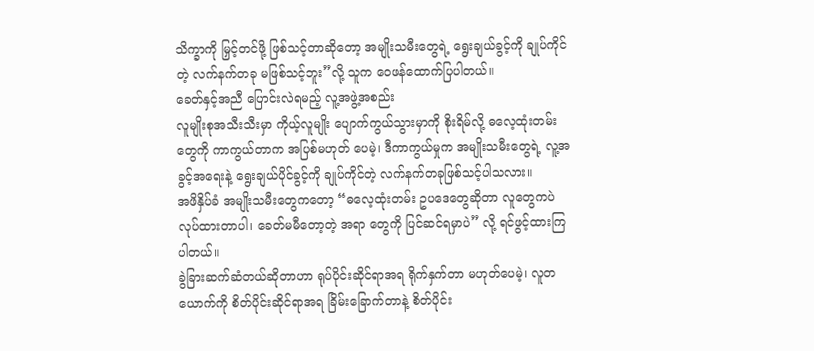သိက္ခာကို မြှင့်တင်ဖို့ ဖြစ်သင့်တာဆိုတော့ အမျိုးသမီးတွေရဲ့ ရွေးချယ်ခွင့်ကို ချုပ်ကိုင်တဲ့ လက်နက်တခု မဖြစ်သင့်ဘူး”လို့ သူက ဝေဖန်ထောက်ပြပါတယ်။
ခေတ်နှင့်အညီ ပြောင်းလဲရမည့် လူ့အဖွဲ့အစည်း
လူမျိုးစုအသီးသီးမှာ ကိုယ့်လူမျိုး ပျောက်ကွယ်သွားမှာကို စိုးရိမ်လို့ ဓလေ့ထုံးတမ်းတွေကို ကာကွယ်တာက အပြစ်မဟုတ် ပေမဲ့၊ ဒီကာကွယ်မှုက အမျိုးသမီးတွေရဲ့ လူ့အခွင့်အရေးနဲ့ ရွေးချယ်ပိုင်ခွင့်ကို ချုပ်ကိုင်တဲ့ လက်နက်တခုဖြစ်သင့်ပါသလား။
အဖိနှိပ်ခံ အမျိုးသမီးတွေကတော့ “ဓလေ့ထုံးတမ်း ဥပဒေတွေဆိုတာ လူတွေကပဲ လုပ်ထားတာပါ၊ ခေတ်မမီတော့တဲ့ အရာ တွေကို ပြင်ဆင်ရမှာပဲ” လို့ ရင်ဖွင့်ထားကြပါတယ်။
ခွဲခြားဆက်ဆံတယ်ဆိုတာဟာ ရုပ်ပိုင်းဆိုင်ရာအရ ရိုက်နှက်တာ မဟုတ်ပေမဲ့၊ လူတယောက်ကို စိတ်ပိုင်းဆိုင်ရာအရ ခြိမ်းခြောက်တာနဲ့ စိတ်ပိုင်း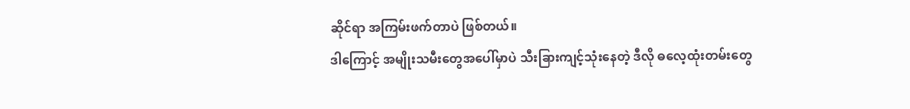ဆိုင်ရာ အကြမ်းဖက်တာပဲ ဖြစ်တယ်။
ဒါကြောင့် အမျိုးသမီးတွေအပေါ်မှာပဲ သီးခြားကျင့်သုံးနေတဲ့ ဒီလို ဓလေ့ထုံးတမ်းတွေ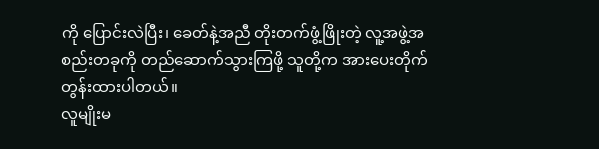ကို ပြောင်းလဲပြီး၊ ခေတ်နဲ့အညီ တိုးတက်ဖွံ့ဖြိုးတဲ့ လူ့အဖွဲ့အစည်းတခုကို တည်ဆောက်သွားကြဖို့ သူတို့က အားပေးတိုက်တွန်းထားပါတယ်။
လူမျိုးမ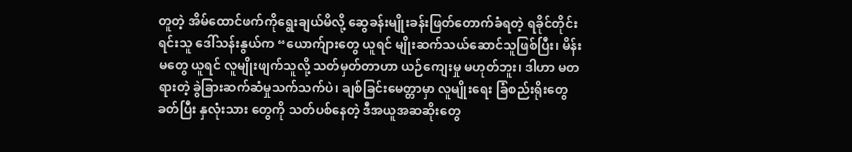တူတဲ့ အိမ်ထောင်ဖက်ကိုရွေးချယ်မိလို့ ဆွေခန်းမျိုးခန်းဖြတ်တောက်ခံရတဲ့ ရခိုင်တိုင်းရင်းသူ ဒေါ်သန်းနွယ်က “ယောက်ျားတွေ ယူရင် မျိုးဆက်သယ်ဆောင်သူဖြစ်ပြီး၊ မိန်းမတွေ ယူရင် လူမျိုးဖျက်သူလို့ သတ်မှတ်တာဟာ ယဉ်ကျေးမှု မဟုတ်ဘူး၊ ဒါဟာ မတရားတဲ့ ခွဲခြားဆက်ဆံမှုသက်သက်ပဲ၊ ချစ်ခြင်းမေတ္တာမှာ လူမျိုးရေး ခြံစည်းရိုးတွေခတ်ပြီး နှလုံးသား တွေကို သတ်ပစ်နေတဲ့ ဒီအယူအဆဆိုးတွေ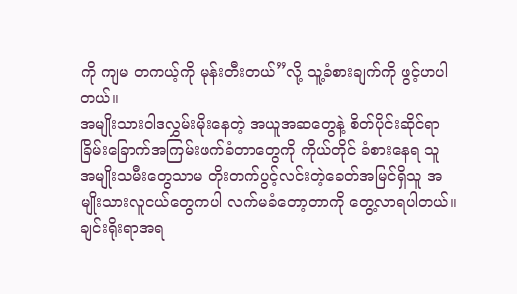ကို ကျမ တကယ့်ကို မုန်းတီးတယ်”လို့ သူ့ခံစားချက်ကို ဖွင့်ဟပါတယ်။
အမျိုးသားဝါဒလွှမ်းမိုးနေတဲ့ အယူအဆတွေနဲ့ စိတ်ပိုင်းဆိုင်ရာ ခြိမ်းခြောက်အကြမ်းဖက်ခံတာတွေကို ကိုယ်တိုင် ခံစားနေရ သူ အမျိုးသမီးတွေသာမ တိုးတက်ပွင့်လင်းတဲ့ခေတ်အမြင်ရှိသူ အမျိုးသားလူငယ်တွေကပါ လက်မခံတော့တာကို တွေ့လာရပါတယ်။
ချင်းရိုးရာအရ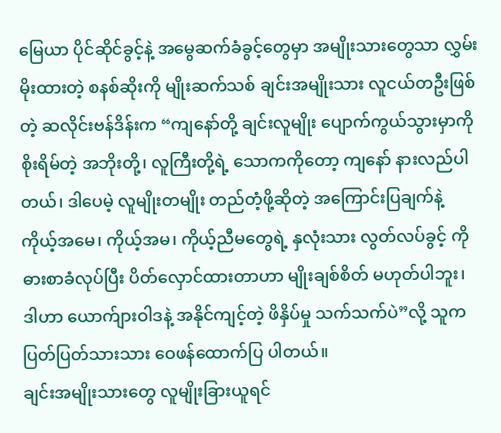မြေယာ ပိုင်ဆိုင်ခွင့်နဲ့ အမွေဆက်ခံခွင့်တွေမှာ အမျိုးသားတွေသာ လွှမ်းမိုးထားတဲ့ စနစ်ဆိုးကို မျိုးဆက်သစ် ချင်းအမျိုးသား လူငယ်တဦးဖြစ်တဲ့ ဆလိုင်းဗန်ဒိန်းက “ကျနော်တို့ ချင်းလူမျိုး ပျောက်ကွယ်သွားမှာကို စိုးရိမ်တဲ့ အဘိုးတို့၊ လူကြီးတို့ရဲ့ သောကကိုတော့ ကျနော် နားလည်ပါတယ်၊ ဒါပေမဲ့ လူမျိုးတမျိုး တည်တံ့ဖို့ဆိုတဲ့ အကြောင်းပြချက်နဲ့ ကိုယ့်အမေ၊ ကိုယ့်အမ၊ ကိုယ့်ညီမတွေရဲ့ နှလုံးသား လွတ်လပ်ခွင့် ကို ဓားစာခံလုပ်ပြီး ပိတ်လှောင်ထားတာဟာ မျိုးချစ်စိတ် မဟုတ်ပါဘူး၊ ဒါဟာ ယောက်ျားဝါဒနဲ့ အနိုင်ကျင့်တဲ့ ဖိနှိပ်မှု သက်သက်ပဲ”လို့ သူက ပြတ်ပြတ်သားသား ဝေဖန်ထောက်ပြ ပါတယ်။
ချင်းအမျိုးသားတွေ လူမျိုးခြားယူရင်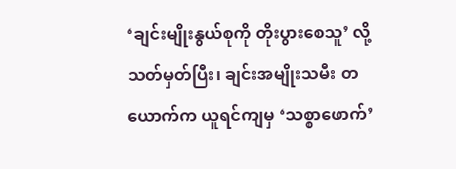‘ချင်းမျိုးနွယ်စုကို တိုးပွားစေသူ’ လို့ သတ်မှတ်ပြီး၊ ချင်းအမျိုးသမီး တယောက်က ယူရင်ကျမှ ‘သစ္စာဖောက်’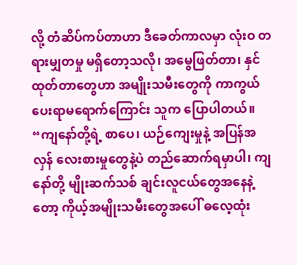လို့ တံဆိပ်ကပ်တာဟာ ဒီခေတ်ကာလမှာ လုံးဝ တရားမျှတမှု မရှိတော့သလို၊ အမွေဖြတ်တာ၊ နှင်ထုတ်တာတွေဟာ အမျိုးသမီးတွေကို ကာကွယ်ပေးရာမရောက်ကြောင်း သူက ပြောပါတယ်။
“ကျနော်တို့ရဲ့ စာပေ၊ ယဉ်ကျေးမှုနဲ့ အပြန်အလှန် လေးစားမှုတွေနဲ့ပဲ တည်ဆောက်ရမှာပါ၊ ကျနော်တို့ မျိုးဆက်သစ် ချင်းလူငယ်တွေအနေနဲ့တော့ ကိုယ့်အမျိုးသမီးတွေအပေါ် ဓလေ့ထုံး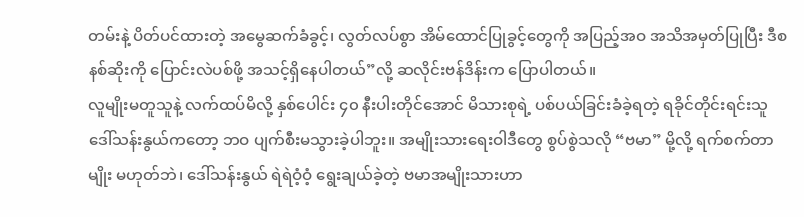တမ်းနဲ့ ပိတ်ပင်ထားတဲ့ အမွေဆက်ခံခွင့်၊ လွတ်လပ်စွာ အိမ်ထောင်ပြုခွင့်တွေကို အပြည့်အဝ အသိအမှတ်ပြုပြီး ဒီစနစ်ဆိုးကို ပြောင်းလဲပစ်ဖို့ အသင့်ရှိနေပါတယ်”လို့ ဆလိုင်းဗန်ဒိန်းက ပြောပါတယ်။
လူမျိုးမတူသူနဲ့ လက်ထပ်မိလို့ နှစ်ပေါင်း ၄၀ နီးပါးတိုင်အောင် မိသားစုရဲ့ ပစ်ပယ်ခြင်းခံခဲ့ရတဲ့ ရခိုင်တိုင်းရင်းသူ ဒေါ်သန်းနွယ်ကတော့ ဘဝ ပျက်စီးမသွားခဲ့ပါဘူး။ အမျိုးသားရေးဝါဒီတွေ စွပ်စွဲသလို “ဗမာ” မို့လို့ ရက်စက်တာမျိုး မဟုတ်ဘဲ၊ ဒေါ်သန်းနွယ် ရဲရဲဝံ့ဝံ့ ရွေးချယ်ခဲ့တဲ့ ဗမာအမျိုးသားဟာ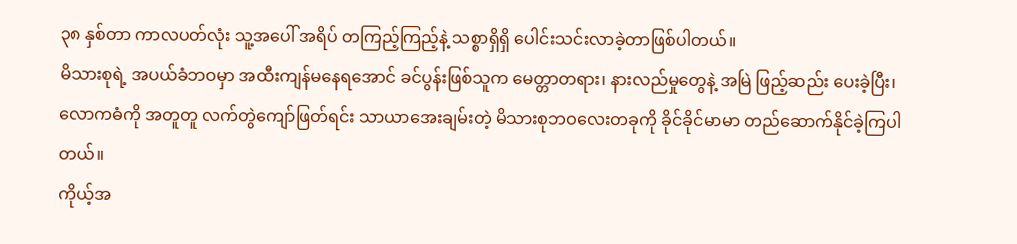၃၈ နှစ်တာ ကာလပတ်လုံး သူ့အပေါ် အရိပ် တကြည့်ကြည့်နဲ့ သစ္စာရှိရှိ ပေါင်းသင်းလာခဲ့တာဖြစ်ပါတယ်။
မိသားစုရဲ့ အပယ်ခံဘဝမှာ အထီးကျန်မနေရအောင် ခင်ပွန်းဖြစ်သူက မေတ္တာတရား၊ နားလည်မှုတွေနဲ့ အမြဲ ဖြည့်ဆည်း ပေးခဲ့ပြီး၊ လောကဓံကို အတူတူ လက်တွဲကျော်ဖြတ်ရင်း သာယာအေးချမ်းတဲ့ မိသားစုဘဝလေးတခုကို ခိုင်ခိုင်မာမာ တည်ဆောက်နိုင်ခဲ့ကြပါတယ်။
ကိုယ့်အ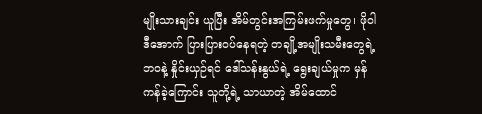မျိုးသားချင်း ယူပြီး အိမ်တွင်းအကြမ်းဖက်မှုတွေ၊ ဖိုဝါဒီအောက် ပြားပြားဝပ်နေရတဲ့ တချို့အမျိုးသမီးတွေရဲ့ ဘဝနဲ့ နှိုင်းယှဉ်ရင် ဒေါ်သန်းနွယ်ရဲ့ ရွေးချယ်မှုက မှန်ကန်ခဲ့ကြောင်း သူတို့ရဲ့ သာယာတဲ့ အိမ်ထောင်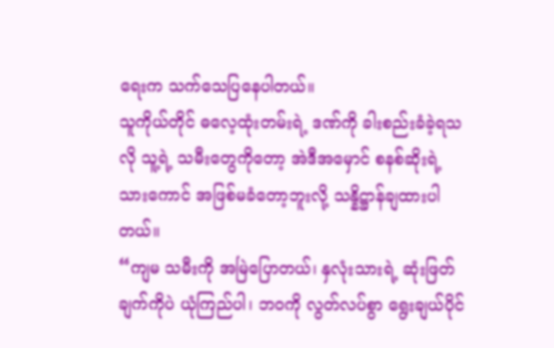ရေးက သက်သေပြနေပါတယ်။
သူကိုယ်တိုင် ဓလေ့ထုံးတမ်းရဲ့ ဒဏ်ကို ခါးစည်းခံခဲ့ရသလို သူ့ရဲ့ သမီးတွေကိုတော့ အဲဒီအမှောင် စနစ်ဆိုးရဲ့ သားကောင် အဖြစ်မခံတော့ဘူးလို့ သန္နိဋ္ဌာန်ချထားပါတယ်။
“ကျမ သမီးကို အမြဲပြောတယ်၊ နှလုံးသားရဲ့ ဆုံးဖြတ်ချက်ကိုပဲ ယုံကြည်ပါ၊ ဘဝကို လွတ်လပ်စွာ ရွေးချယ်ပိုင်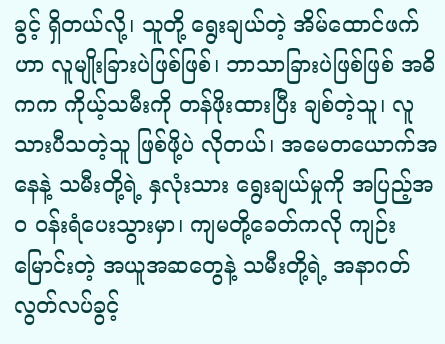ခွင့် ရှိတယ်လို့၊ သူတို့ ရွေးချယ်တဲ့ အိမ်ထောင်ဖက်ဟာ လူမျိုးခြားပဲဖြစ်ဖြစ်၊ ဘာသာခြားပဲဖြစ်ဖြစ် အဓိကက ကိုယ့်သမီးကို တန်ဖိုးထားပြီး ချစ်တဲ့သူ၊ လူသားပီသတဲ့သူ ဖြစ်ဖို့ပဲ လိုတယ်၊ အမေတယောက်အနေနဲ့ သမီးတို့ရဲ့ နှလုံးသား ရွေးချယ်မှုကို အပြည့်အဝ ဝန်းရံပေးသွားမှာ၊ ကျမတို့ခေတ်ကလို ကျဉ်းမြောင်းတဲ့ အယူအဆတွေနဲ့ သမီးတို့ရဲ့ အနာဂတ် လွတ်လပ်ခွင့်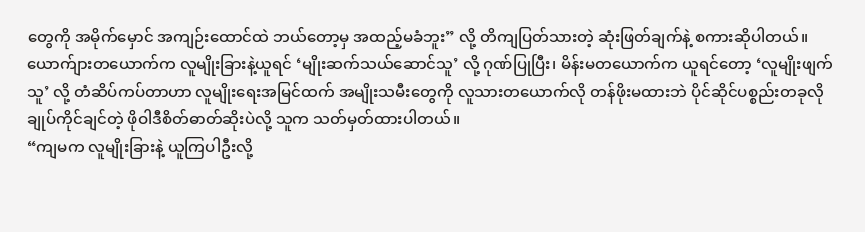တွေကို အမိုက်မှောင် အကျဉ်းထောင်ထဲ ဘယ်တော့မှ အထည့်မခံဘူး” လို့ တိကျပြတ်သားတဲ့ ဆုံးဖြတ်ချက်နဲ့ စကားဆိုပါတယ်။
ယောက်ျားတယောက်က လူမျိုးခြားနဲ့ယူရင် ‘မျိုးဆက်သယ်ဆောင်သူ’ လို့ ဂုဏ်ပြုပြီး၊ မိန်းမတယောက်က ယူရင်တော့ ‘လူမျိုးဖျက်သူ’ လို့ တံဆိပ်ကပ်တာဟာ လူမျိုးရေးအမြင်ထက် အမျိုးသမီးတွေကို လူသားတယောက်လို တန်ဖိုးမထားဘဲ ပိုင်ဆိုင်ပစ္စည်းတခုလို ချုပ်ကိုင်ချင်တဲ့ ဖိုဝါဒီစိတ်ဓာတ်ဆိုးပဲလို့ သူက သတ်မှတ်ထားပါတယ်။
“ကျမက လူမျိုးခြားနဲ့ ယူကြပါဦးလို့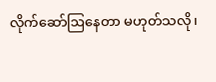လိုက်ဆော်ဩနေတာ မဟုတ်သလို၊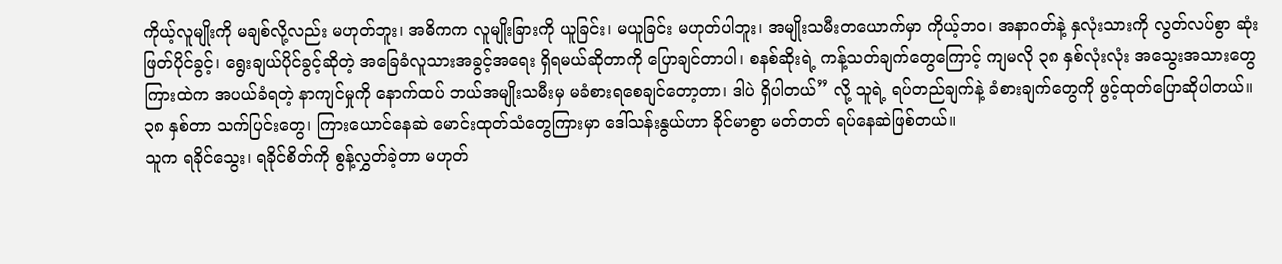ကိုယ့်လူမျိုးကို မချစ်လို့လည်း မဟုတ်ဘူး၊ အဓိကက လူမျိုးခြားကို ယူခြင်း၊ မယူခြင်း မဟုတ်ပါဘူး၊ အမျိုးသမီးတယောက်မှာ ကိုယ့်ဘဝ၊ အနာဂတ်နဲ့ နှလုံးသားကို လွတ်လပ်စွာ ဆုံးဖြတ်ပိုင်ခွင့်၊ ရွေးချယ်ပိုင်ခွင့်ဆိုတဲ့ အခြေခံလူသားအခွင့်အရေး ရှိရမယ်ဆိုတာကို ပြောချင်တာပါ၊ စနစ်ဆိုးရဲ့ ကန့်သတ်ချက်တွေကြောင့် ကျမလို ၃၈ နှစ်လုံးလုံး အသွေးအသားတွေကြားထဲက အပယ်ခံရတဲ့ နာကျင်မှုကို နောက်ထပ် ဘယ်အမျိုးသမီးမှ မခံစားရစေချင်တော့တာ၊ ဒါပဲ ရှိပါတယ်” လို့ သူရဲ့ ရပ်တည်ချက်နဲ့ ခံစားချက်တွေကို ဖွင့်ထုတ်ပြောဆိုပါတယ်။
၃၈ နှစ်တာ သက်ပြင်းတွေ၊ ကြားယောင်နေဆဲ မောင်းထုတ်သံတွေကြားမှာ ဒေါ်သန်းနွယ်ဟာ ခိုင်မာစွာ မတ်တတ် ရပ်နေဆဲဖြစ်တယ်။
သူက ရခိုင်သွေး၊ ရခိုင်စိတ်ကို စွန့်လွှတ်ခဲ့တာ မဟုတ်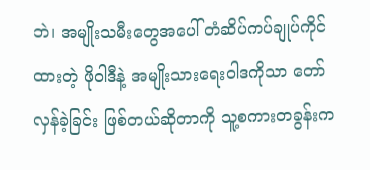ဘဲ၊ အမျိုးသမီးတွေအပေါ် တံဆိပ်ကပ်ချုပ်ကိုင်ထားတဲ့ ဖိုဝါဒီနဲ့ အမျိုးသားရေးဝါဒကိုသာ တော်လှန်ခဲ့ခြင်း ဖြစ်တယ်ဆိုတာကို သူ့စကားတခွန်းက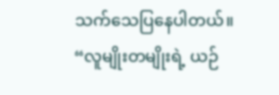သက်သေပြနေပါတယ်။
“လူမျိုးတမျိုးရဲ့ ယဉ်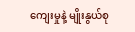ကျေးမှုနဲ့ မျိုးနွယ်စု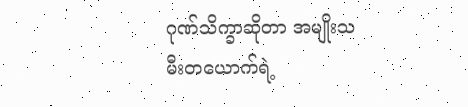ဂုဏ်သိက္ခာဆိုတာ အမျိုးသမီးတယောက်ရဲ့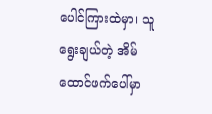ပေါင်ကြားထဲမှာ၊ သူ ရွေးချယ်တဲ့ အိမ်ထောင်ဖက်ပေါ်မှာ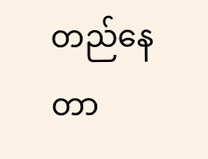တည်နေတာ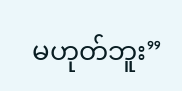မဟုတ်ဘူး”